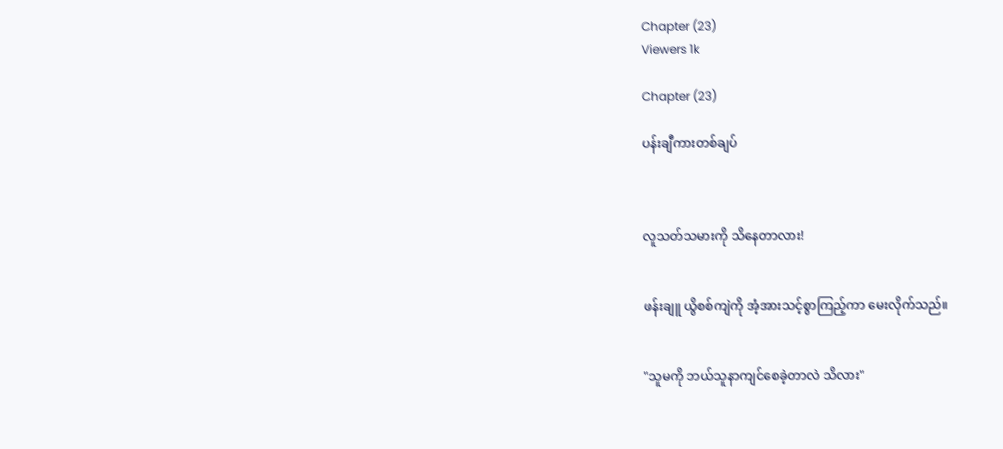Chapter (23)
Viewers 1k

Chapter (23)

ပန်းချီကားတစ်ချပ်



လူသတ်သမားကို သိနေတာလား!


ဖန်းချူ ယွိစစ်ကျဲကို အံ့အားသင့်စွာကြည့်ကာ မေးလိုက်သည်။


"သူမကို ဘယ်သူနာကျင်စေခဲ့တာလဲ သိလား"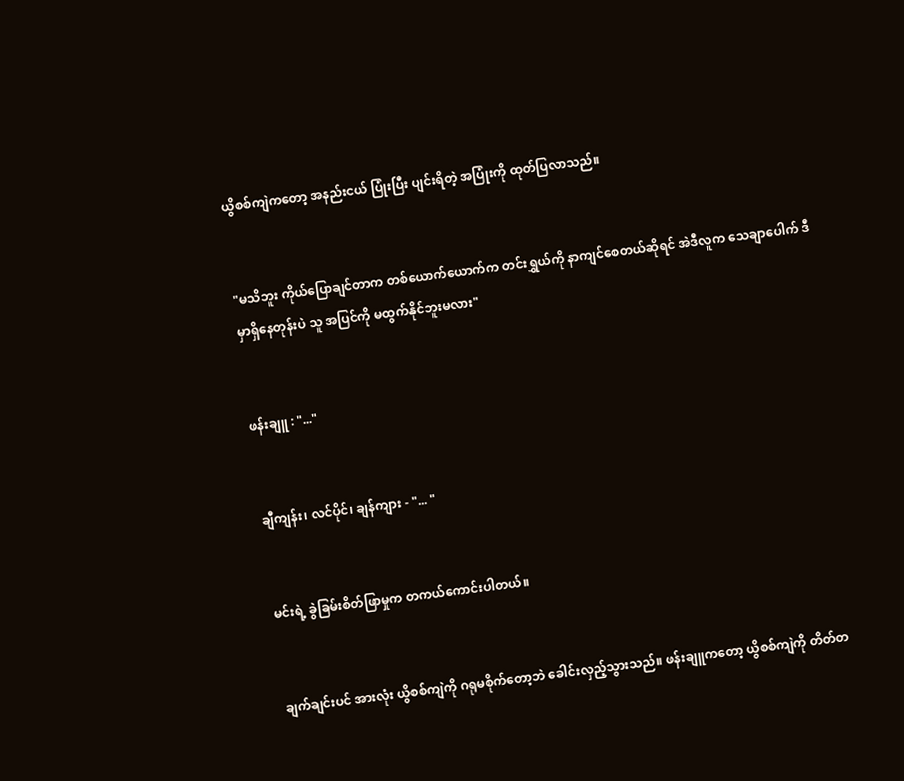ယွိစစ်ကျဲကတော့ အနည်းငယ် ပြုံးပြီး ပျင်းရိတဲ့ အပြုံးကို ထုတ်ပြလာသည်။


"မသိဘူး ကိုယ်ပြောချင်တာက တစ်ယောက်ယောက်က တင်းရွှယ်ကို နာကျင်စေတယ်ဆိုရင် အဲဒီလူက သေချာပေါက် ဒီမှာရှိနေတုန်းပဲ သူ အပြင်ကို မထွက်နိုင်ဘူးမလား"


ဖန်းချူ : "..."


ချီကျန်း၊ လင်ပိုင်၊ ချန်ကျား - "... "


မင်းရဲ့ ခွဲခြမ်းစိတ်ဖြာမှုက တကယ်ကောင်းပါတယ်။


ချက်ချင်းပင် အားလုံး ယွိစစ်ကျဲကို ဂရုမစိုက်တော့ဘဲ ခေါင်းလှည့်သွားသည်။ ဖန်းချူကတော့ ယွိစစ်ကျဲကို တိတ်တ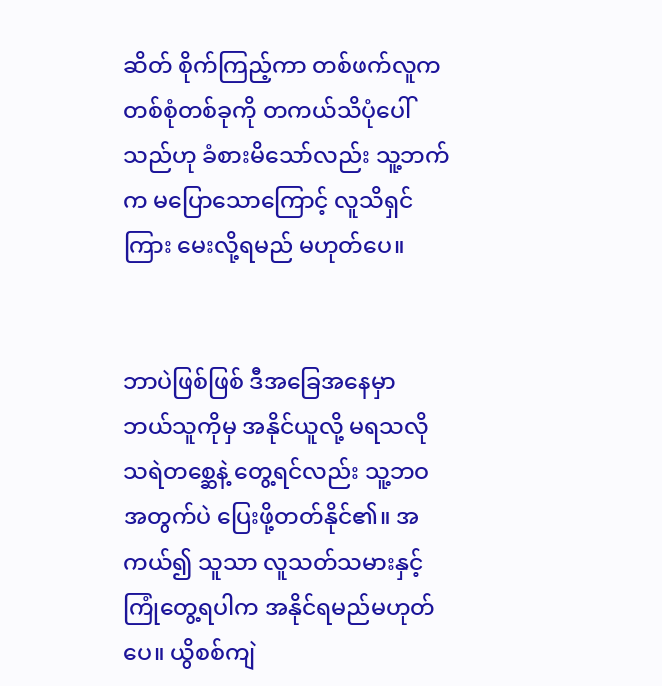ဆိတ် စိုက်ကြည့်ကာ တစ်ဖက်လူက တစ်စုံတစ်ခုကို တကယ်သိပုံပေါ်သည်ဟု ခံစားမိသော်လည်း သူ့ဘက်က မပြောသောကြောင့် လူသိရှင်ကြား မေးလို့ရမည် မဟုတ်ပေ။


ဘာပဲဖြစ်ဖြစ် ဒီအခြေအနေမှာ ဘယ်သူကိုမှ အနိုင်ယူလို့ မရသလို သရဲတစ္ဆေနဲ့ တွေ့ရင်လည်း သူ့ဘဝအတွက်ပဲ ပြေးဖို့တတ်နိုင်၏။ အကယ်၍ သူသာ လူသတ်သမားနှင့် ကြုံတွေ့ရပါက အနိုင်ရမည်မဟုတ်ပေ။ ယွိစစ်ကျဲ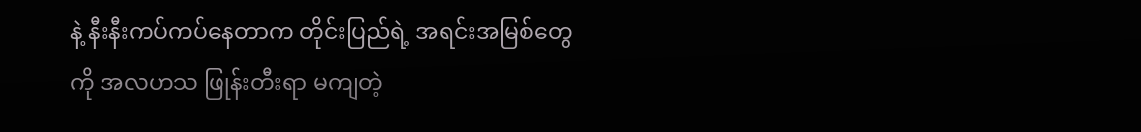နဲ့ နီးနီးကပ်ကပ်နေတာက တိုင်းပြည်ရဲ့ အရင်းအမြစ်တွေကို အလဟသ ဖြုန်းတီးရာ မကျတဲ့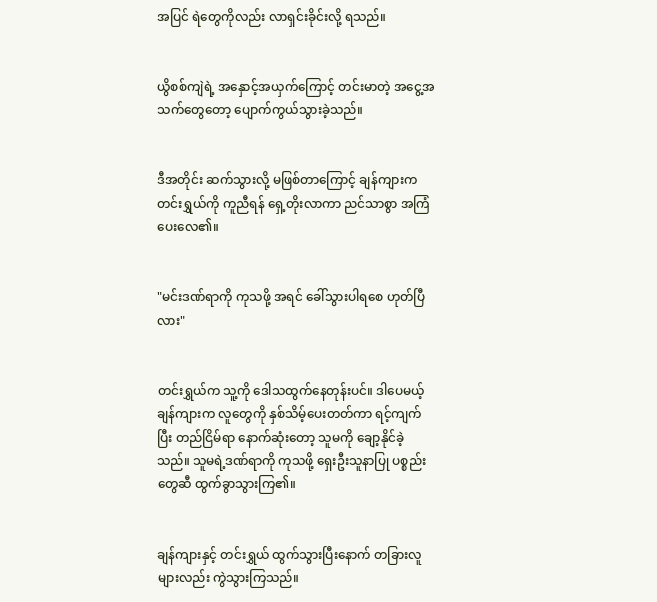အပြင် ရဲတွေကိုလည်း လာရှင်းခိုင်းလို့ ရသည်။


ယွိစစ်ကျဲရဲ့ အနှောင့်အယှက်ကြောင့် တင်းမာတဲ့ အငွေ့အသက်တွေတော့ ပျောက်ကွယ်သွားခဲ့သည်။


ဒီအတိုင်း ဆက်သွားလို့ မဖြစ်တာကြောင့် ချန်ကျားက တင်းရွှယ်ကို ကူညီရန် ရှေ့တိုးလာကာ ညင်သာစွာ အကြံပေးလေ၏။


"မင်းဒဏ်ရာကို ကုသဖို့ အရင် ခေါ်သွားပါရစေ ဟုတ်ပြီလား"


တင်းရွှယ်က သူ့ကို ဒေါသထွက်နေတုန်းပင်။ ဒါပေမယ့် ချန်ကျားက လူတွေကို နှစ်သိမ့်ပေးတတ်ကာ ရင့်ကျက်ပြီး တည်ငြိမ်ရာ နောက်ဆုံးတော့ သူမကို ချော့နိုင်ခဲ့သည်။ သူမရဲ့ဒဏ်ရာကို ကုသဖို့ ရှေးဦးသူနာပြု ပစ္စည်းတွေဆီ ထွက်ခွာသွားကြ၏။


ချန်ကျားနှင့် တင်းရွှယ် ထွက်သွားပြီးနောက် တခြားလူများလည်း ကွဲသွားကြသည်။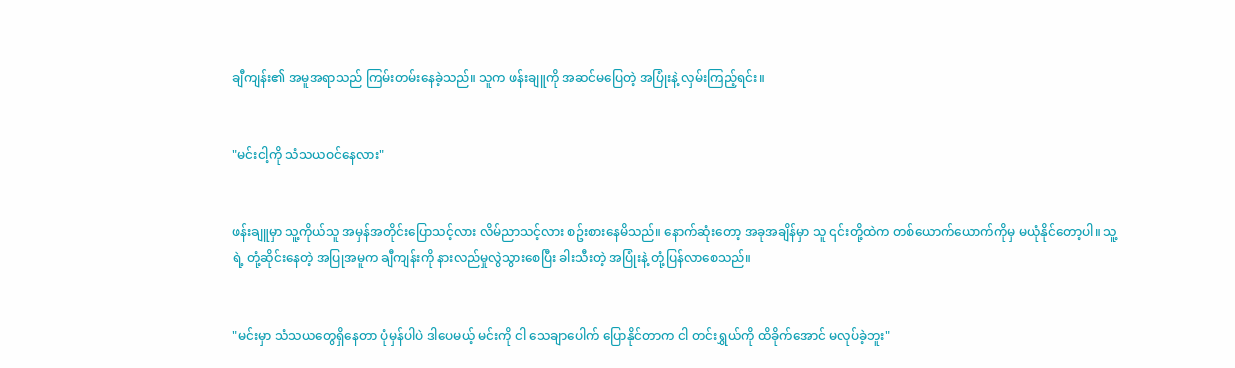ချီကျန်း၏ အမူအရာသည် ကြမ်းတမ်းနေခဲ့သည်။ သူက ဖန်းချူကို အဆင်မပြေတဲ့ အပြုံးနဲ့ လှမ်းကြည့်ရင်း။


"မင်းငါ့ကို သံသယဝင်နေလား"


ဖန်းချူမှာ သူ့ကိုယ်သူ အမှန်အတိုင်းပြောသင့်လား လိမ်ညာသင့်လား စဥ်းစားနေမိသည်။ နောက်ဆုံးတော့ အခုအချိန်မှာ သူ ၎င်းတို့ထဲက တစ်ယောက်ယောက်ကိုမှ မယုံနိုင်တော့ပါ။ သူ့ရဲ့ တုံ့ဆိုင်းနေတဲ့ အပြုအမူက ချီကျန်းကို နားလည်မှုလွဲသွားစေပြီး ခါးသီးတဲ့ အပြုံးနဲ့ တုံ့ပြန်လာစေသည်။


"မင်းမှာ သံသယတွေရှိနေတာ ပုံမှန်ပါပဲ ဒါပေမယ့် မင်းကို ငါ သေချာပေါက် ပြောနိုင်တာက ငါ တင်းရွှယ်ကို ထိခိုက်အောင် မလုပ်ခဲ့ဘူး"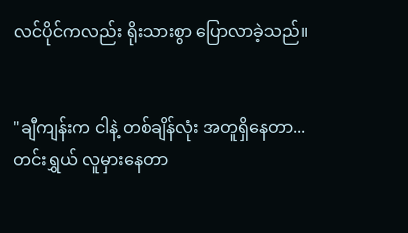လင်ပိုင်ကလည်း ရိုးသားစွာ ပြောလာခဲ့သည်။


"ချီကျန်းက ငါနဲ့ တစ်ချိန်လုံး အတူရှိနေတာ... တင်းရွှယ် လူမှားနေတာ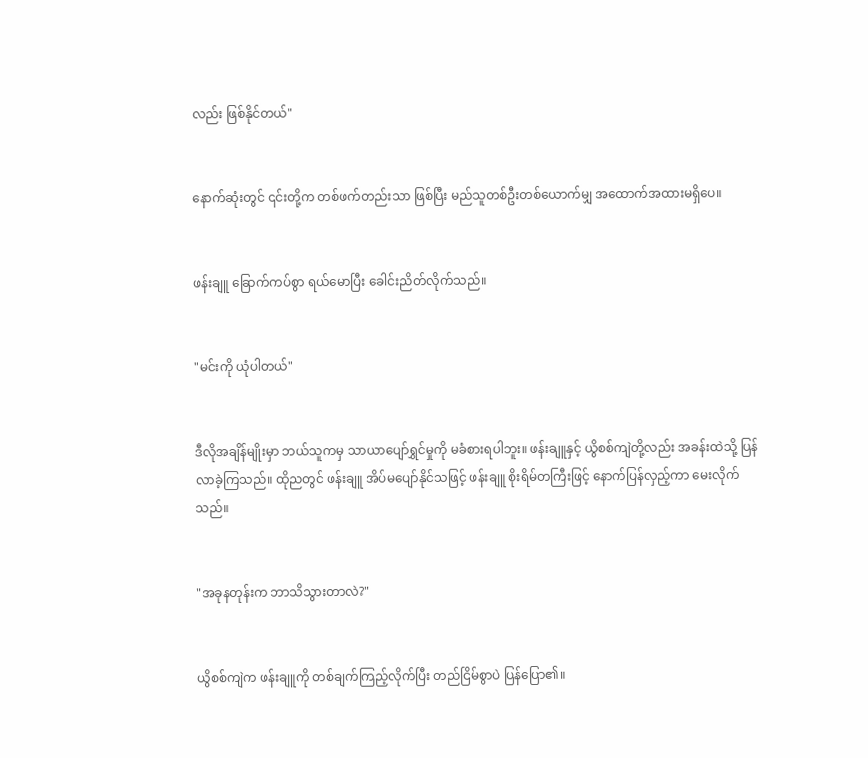လည်း ဖြစ်နိုင်တယ်"


နောက်ဆုံးတွင် ၎င်းတို့က တစ်ဖက်တည်းသာ ဖြစ်ပြီး မည်သူတစ်ဦးတစ်ယောက်မျှ အထောက်အထားမရှိပေ။


ဖန်းချူ ခြောက်ကပ်စွာ ရယ်မောပြီး ခေါင်းညိတ်လိုက်သည်။


"မင်းကို ယုံပါတယ်"


ဒီလိုအချိန်မျိုးမှာ ဘယ်သူကမှ သာယာပျော်ရွှင်မှုကို မခံစားရပါဘူး။ ဖန်းချူနှင့် ယွိစစ်ကျဲတို့လည်း အခန်းထဲသို့ ပြန်လာခဲ့ကြသည်။ ထိုညတွင် ဖန်းချူ အိပ်မပျော်နိုင်သဖြင့် ဖန်းချူ စိုးရိမ်တကြီးဖြင့် နောက်ပြန်လှည့်ကာ မေးလိုက်သည်။


"အခုနတုန်းက ဘာသိသွားတာလဲ?"


ယွိစစ်ကျဲက ဖန်းချူကို တစ်ချက်ကြည့်လိုက်ပြီး တည်ငြိမ်စွာပဲ ပြန်ပြော၏။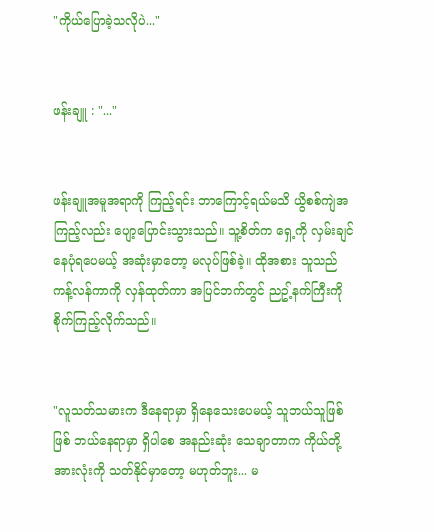"ကိုယ်ပြောခဲ့သလိုပဲ..."


ဖန်းချူ : "..."


ဖန်းချူအမူအရာကို ကြည့်ရင်း ဘာကြောင့်ရယ်မသိ ယွိစစ်ကျဲအကြည့်လည်း ပျော့ပြောင်းသွားသည်။ သူ့စိတ်က ရှေ့ကို လှမ်းချင်နေပုံရပေမယ့် အဆုံးမှာတော့ မလုပ်ဖြစ်ခဲ့။ ထိုအစား သူသည် ကန့်လန်ကာကို လှန်ထုတ်ကာ အပြင်ဘက်တွင် ညဥ့်နက်ကြီးကို စိုက်ကြည့်လိုက်သည်။


"လူသတ်သမားက ဒီနေရာမှာ ရှိနေသေးပေမယ့် သူဘယ်သူဖြစ်ဖြစ် ဘယ်နေရာမှာ ရှိပါစေ အနည်းဆုံး သေချာတာက ကိုယ်တို့အားလုံးကို သတ်နိုင်မှာတော့ မဟုတ်ဘူး... မ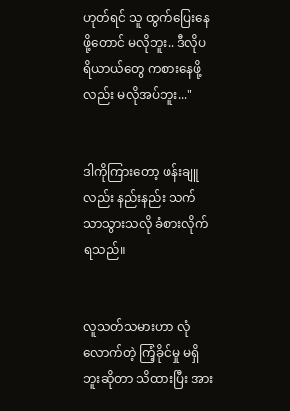ဟုတ်ရင် သူ ထွက်ပြေးနေဖို့တောင် မလိုဘူး.. ဒီလိုပရိယာယ်တွေ ကစားနေဖို့လည်း မလိုအပ်ဘူး..."


ဒါကိုကြားတော့ ဖန်းချူလည်း နည်းနည်း သက်သာသွားသလို ခံစားလိုက်ရသည်။


လူသတ်သမားဟာ လုံလောက်တဲ့ ကြံ့ခိုင်မှု မရှိဘူးဆိုတာ သိထားပြီး အား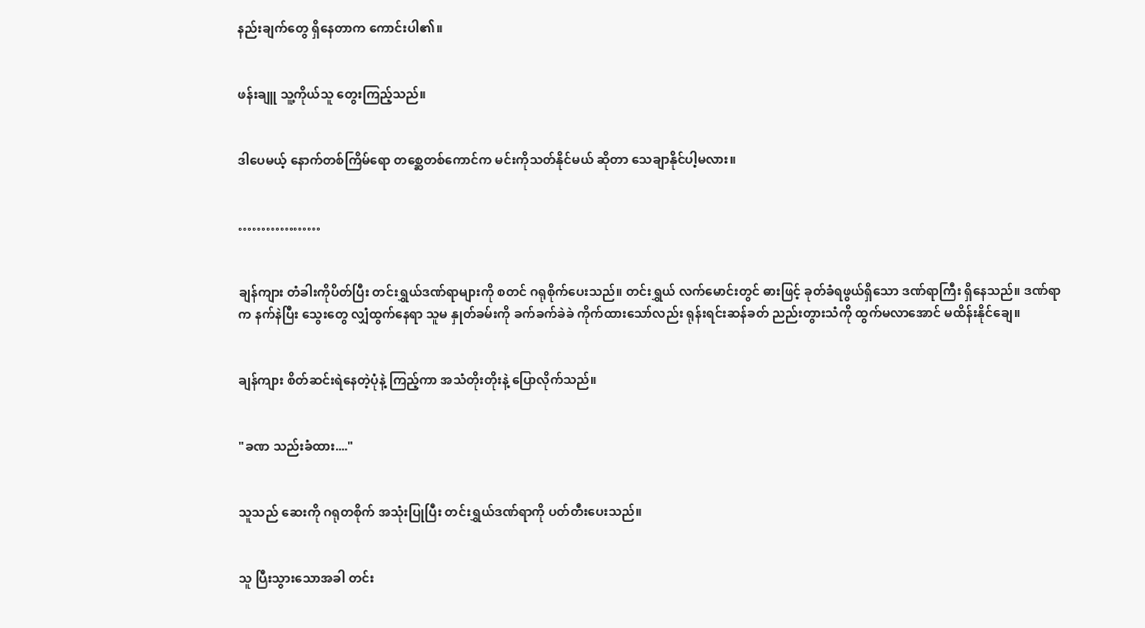နည်းချက်တွေ ရှိနေတာက ကောင်းပါ၏။


ဖန်းချူ သူ့ကိုယ်သူ တွေးကြည့်သည်။


ဒါပေမယ့် နောက်တစ်ကြိမ်ရော တစ္ဆေတစ်ကောင်က မင်းကိုသတ်နိုင်မယ် ဆိုတာ သေချာနိုင်ပါ့မလား။


………………


ချန်ကျား တံခါးကိုပိတ်ပြီး တင်းရွှယ်ဒဏ်ရာများကို စတင် ဂရုစိုက်ပေးသည်။ တင်းရွှယ် လက်မောင်းတွင် ဓားဖြင့် ခုတ်ခံရဖွယ်ရှိသော ဒဏ်ရာကြီး ရှိနေသည်။ ဒဏ်ရာက နက်နဲပြီး သွေးတွေ လျှံထွက်နေရာ သူမ နှုတ်ခမ်းကို ခက်ခက်ခဲခဲ ကိုက်ထားသော်လည်း ရုန်းရင်းဆန်ခတ် ညည်းတွားသံကို ထွက်မလာအောင် မထိန်းနိုင်ချေ။


ချန်ကျား စိတ်ဆင်းရဲနေတဲ့ပုံနဲ့ ကြည့်ကာ အသံတိုးတိုးနဲ့ ပြောလိုက်သည်။


"ခဏ သည်းခံထား...."


သူသည် ဆေးကို ဂရုတစိုက် အသုံးပြုပြီး တင်းရွှယ်ဒဏ်ရာကို ပတ်တီးပေးသည်။


သူ ပြီးသွားသောအခါ တင်း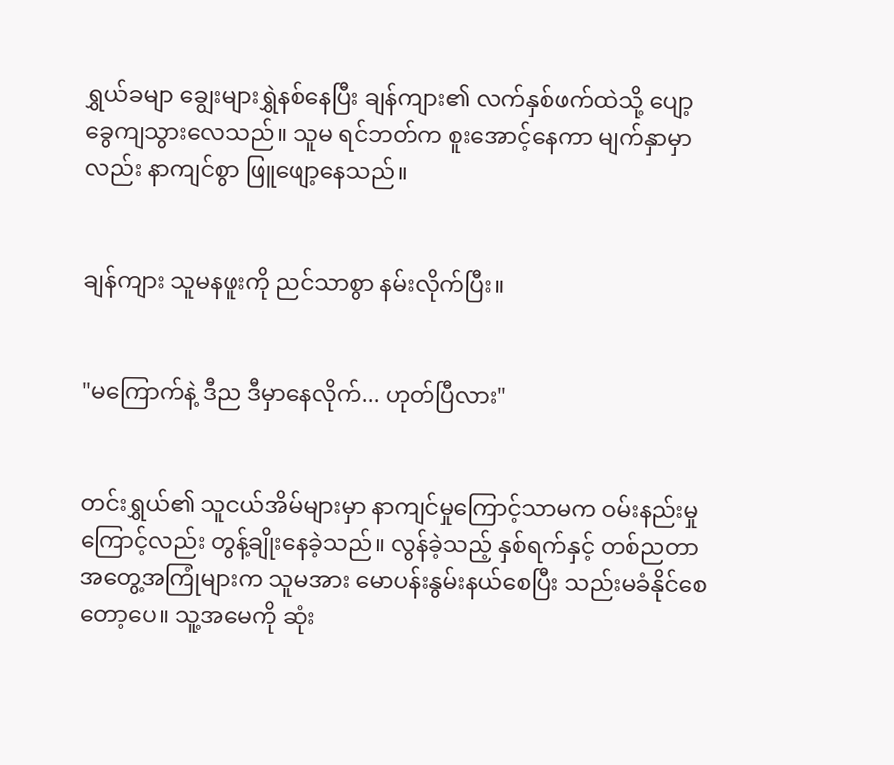ရွှယ်ခမျာ ချွေးများရွှဲနစ်နေပြီး ချန်ကျား၏ လက်နှစ်ဖက်ထဲသို့ ပျော့ခွေကျသွားလေသည်။ သူမ ရင်ဘတ်က စူးအောင့်နေကာ မျက်နှာမှာလည်း နာကျင်စွာ ဖြူဖျော့နေသည်။


ချန်ကျား သူမနဖူးကို ညင်သာစွာ နမ်းလိုက်ပြီး။


"မကြောက်နဲ့ ဒီည ဒီမှာနေလိုက်... ဟုတ်ပြီလား"


တင်းရွှယ်၏ သူငယ်အိမ်များမှာ နာကျင်မှုကြောင့်သာမက ဝမ်းနည်းမှုကြောင့်လည်း တွန့်ချိုးနေခဲ့သည်။ လွန်ခဲ့သည့် နှစ်ရက်နှင့် တစ်ညတာ အတွေ့အကြုံများက သူမအား မောပန်းနွမ်းနယ်စေပြီး သည်းမခံနိုင်စေတော့ပေ။ သူ့အမေကို ဆုံး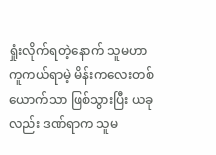ရှုံးလိုက်ရတဲ့နောက် သူမဟာ ကူကယ်ရာမဲ့ မိန်းကလေးတစ်ယောက်သာ ဖြစ်သွားပြီး ယခုလည်း ဒဏ်ရာက သူမ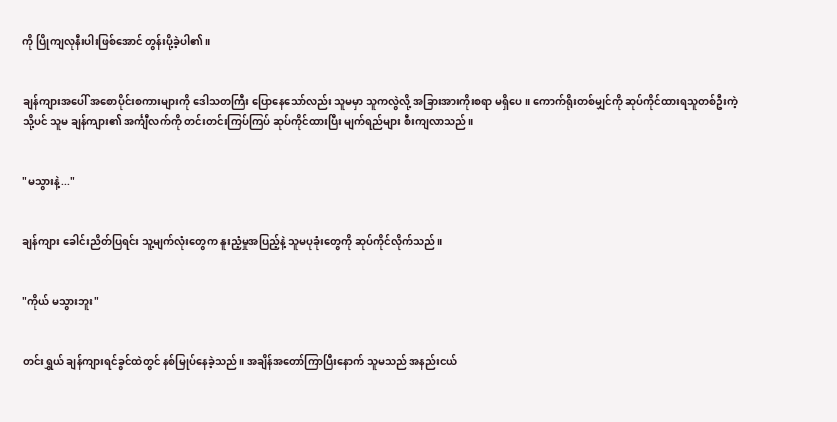ကို ပြိုကျလုနီးပါးဖြစ်အောင် တွန်းပို့ခဲ့ပါ၏။


ချန်ကျားအပေါ် အစောပိုင်းစကားများကို ဒေါသတကြီး ပြောနေသော်လည်း သူမမှာ သူကလွဲလို့ အခြားအားကိုးစရာ မရှိပေ။ ကောက်ရိုးတစ်မျှင်ကို ဆုပ်ကိုင်ထားရသူတစ်ဦးကဲ့သို့ပင် သူမ ချန်ကျား၏ အင်္ကျီလက်ကို တင်းတင်းကြပ်ကြပ် ဆုပ်ကိုင်ထားပြီး မျက်ရည်များ စီးကျလာသည်။


"မသွားနဲ့..."


ချန်ကျား ခေါင်းညိတ်ပြရင်း သူ့မျက်လုံးတွေက နူးညံ့မှုအပြည့်နဲ့ သူမပုခုံးတွေကို ဆုပ်ကိုင်လိုက်သည်။


"ကိုယ် မသွားဘူး"


တင်းရွှယ် ချန်ကျားရင်ခွင်ထဲတွင် နစ်မြုပ်နေခဲ့သည်။ အချိန်အတော်ကြာပြီးနောက် သူမသည် အနည်းငယ်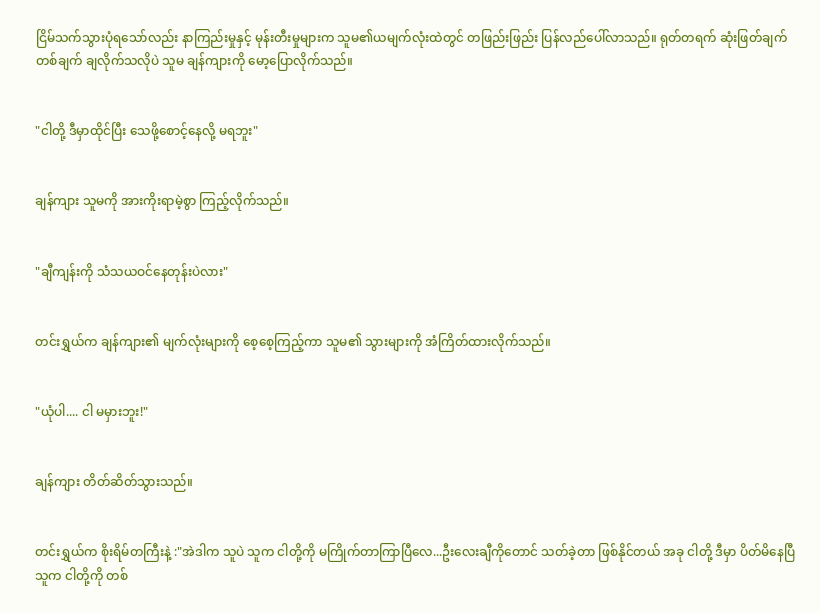ငြိမ်သက်သွားပုံရသော်လည်း နာကြည်းမှုနှင့် မုန်းတီးမှုများက သူမ၏ယမျက်လုံးထဲတွင် တဖြည်းဖြည်း ပြန်လည်ပေါ်လာသည်။ ရုတ်တရက် ဆုံးဖြတ်ချက်တစ်ချက် ချလိုက်သလိုပဲ သူမ ချန်ကျားကို မော့ပြောလိုက်သည်။


"ငါတို့ ဒီမှာထိုင်ပြီး သေဖို့စောင့်နေလို့ မရဘူး"


ချန်ကျား သူမကို အားကိုးရာမဲ့စွာ ကြည့်လိုက်သည်။


"ချီကျန်းကို သံသယဝင်နေတုန်းပဲလား"


တင်းရွှယ်က ချန်ကျား၏ မျက်လုံးများကို စေ့စေ့ကြည့်ကာ သူမ၏ သွားများကို အံကြိတ်ထားလိုက်သည်။


"ယုံပါ.... ငါ မမှားဘူး!"


ချန်ကျား တိတ်ဆိတ်သွားသည်။


တင်းရွှယ်က စိုးရိမ်တကြီးနဲ့ :"အဲဒါက သူပဲ သူက ငါတို့ကို မကြိုက်တာကြာပြီလေ...ဦးလေးချီကိုတောင် သတ်ခဲ့တာ ဖြစ်နိုင်တယ် အခု ငါတို့ ဒီမှာ ပိတ်မိနေပြီ သူက ငါတို့ကို တစ်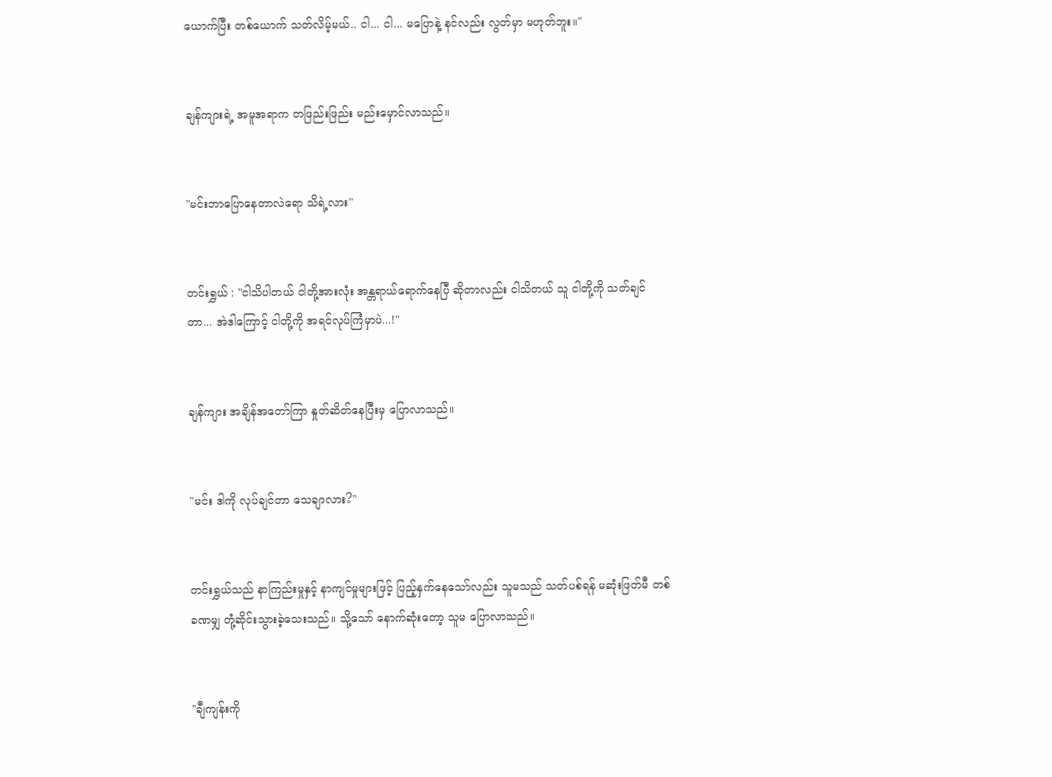ယောက်ပြီး တစ်ယောက် သတ်လိမ့်မယ်.. ငါ... ငါ... မပြောနဲ့ နင်လည်း လွတ်မှာ မဟုတ်ဘူး။"


ချန်ကျားရဲ့ အမူအရာက တဖြည်းဖြည်း မည်းမှောင်လာသည်။


"မင်းဘာပြောနေတာလဲရော သိရဲ့လား"


တင်းရွှယ် : "ငါသိပါတယ် ငါတို့အားလုံး အန္တရာယ်ရောက်နေပြီ ဆိုတာလည်း ငါသိတယ် သူ ငါတို့ကို သတ်ချင်တာ... အဲဒါကြောင့် ငါတို့ကို အရင်လုပ်ကြံမှာပဲ...!"


ချန်ကျား အချိန်အတော်ကြာ နှုတ်ဆိတ်နေပြီးမှ ပြောလာသည်။


"မင်း ဒါကို လုပ်ချင်တာ သေချာလား?"


တင်းရွှယ်သည် နာကြည်းမှုနှင့် နာကျင်မှုများဖြင့် ပြည့်နှက်နေသော်လည်း သူမသည် သတ်ပစ်ရန် မဆုံးဖြတ်မီ တစ်ခဏမျှ တုံ့ဆိုင်းသွားခဲ့သေးသည်။ သို့သော် နောက်ဆုံးတော့ သူမ ပြောလာသည်။


"ချီကျန်းကို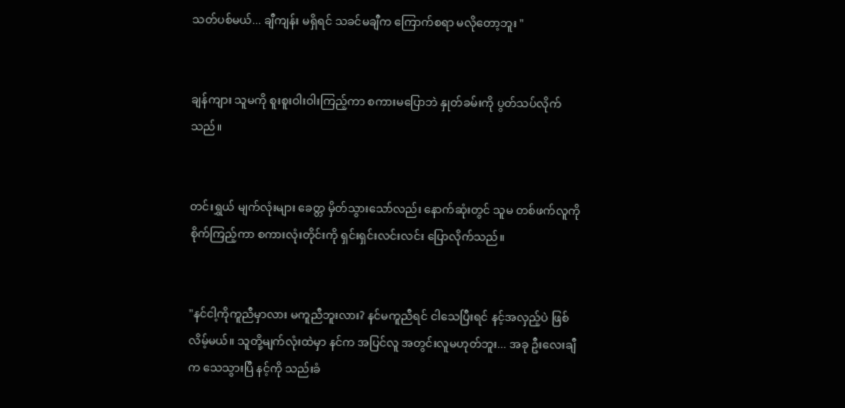သတ်ပစ်မယ်... ချီကျန်း မရှိရင် သခင်မချီက ကြောက်စရာ မလိုတော့ဘူး "


ချန်ကျား သူမကို စူးစူးဝါးဝါးကြည့်ကာ စကားမပြောဘဲ နှုတ်ခမ်းကို ပွတ်သပ်လိုက်သည်။


တင်းရွှယ် မျက်လုံးများ ခေတ္တ မှိတ်သွားသော်လည်း နောက်ဆုံးတွင် သူမ တစ်ဖက်လူကို စိုက်ကြည့်ကာ စကားလုံးတိုင်းကို ရှင်းရှင်းလင်းလင်း ပြောလိုက်သည်။


"နင်ငါ့ကိုကူညီမှာလား မကူညီဘူးလား? နင်မကူညီရင် ငါသေပြီးရင် နင့်အလှည့်ပဲ ဖြစ်လိမ့်မယ်။ သူတို့မျက်လုံးထဲမှာ နင်က အပြင်လူ အတွင်းလူမဟုတ်ဘူး... အခု ဦးလေးချီက သေသွားပြီ နင့်ကို သည်းခံ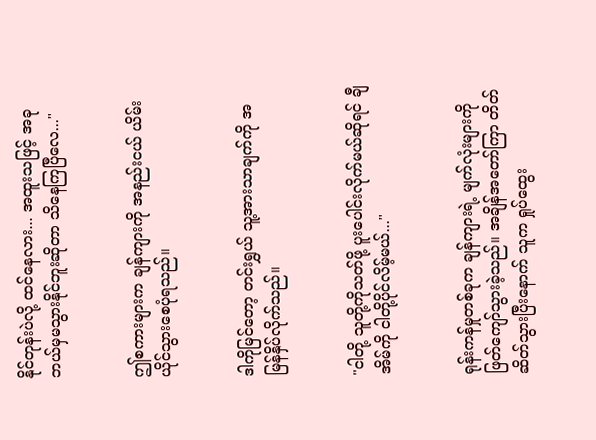နိုင်တုန်းပဲလို့ ထင်နေလား... အထူးသဖြင့် အခု ဘယ်မှမသွားနိုင်ဘူးဆိုတာ သိနေကြပြီလေ..."


ဤစကားများက ချန်ကျားကို အနည်းငယ် ယိမ်းယိုင်သွားစေပုံရသည်။


ဒါကိုမြင်တော့ တင်းရွှယ် သူ့အားသာချက်ကို အမြန်နှိပ်လိုက်သည်။


"ငါတို့ သူတို့ကိုသတ်ဖို့ ပူးပေါင်းလိုက်မယ်ဆိုရင် ချီအိမ်ကို ငါတို့ပိုင်လိမ့်မယ်..."


ရုန်းကန်မှုတစ်ခုက ချန်ကျားရဲ့ မျက်လုံးများကို ဖြတ်ကျော်သွားခဲ့သည်။ အချိန်အတော်ကြာ တိတ်ဆိတ်သွားပြီးနောက် သူက ရှုပ်ထွေး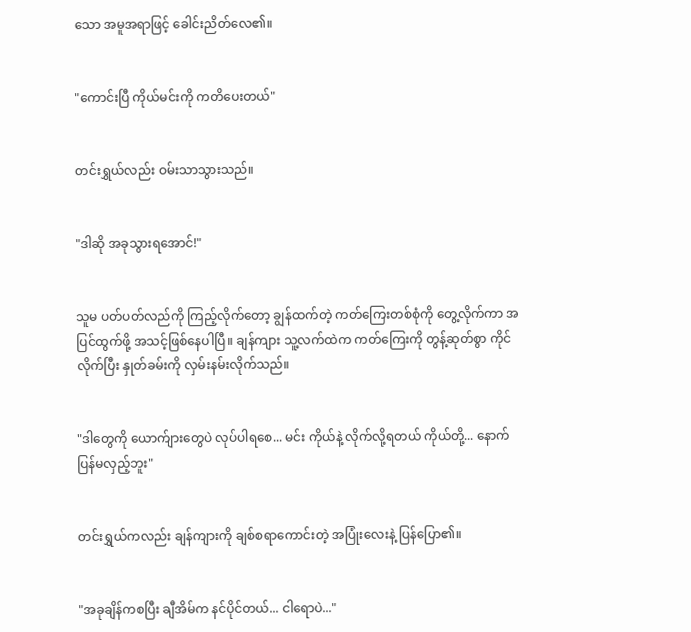သော အမူအရာဖြင့် ခေါင်းညိတ်လေ၏။


"ကောင်းပြီ ကိုယ်မင်းကို ကတိပေးတယ်"


တင်းရွှယ်လည်း ဝမ်းသာသွားသည်။


"ဒါဆို အခုသွားရအောင်!"


သူမ ပတ်ပတ်လည်ကို ကြည့်လိုက်တော့ ချွန်ထက်တဲ့ ကတ်ကြေးတစ်စုံကို တွေ့လိုက်ကာ အပြင်ထွက်ဖို့ အသင့်ဖြစ်နေပါပြီ။ ချန်ကျား သူ့လက်ထဲက ကတ်ကြေးကို တွန့်ဆုတ်စွာ ကိုင်လိုက်ပြီး နှုတ်ခမ်းကို လှမ်းနမ်းလိုက်သည်။


"ဒါတွေကို ယောက်ျားတွေပဲ လုပ်ပါရစေ... မင်း ကိုယ်နဲ့ လိုက်လို့ရတယ် ကိုယ်တို့... နောက်ပြန်မလှည့်ဘူး"


တင်းရွှယ်ကလည်း ချန်ကျားကို ချစ်စရာကောင်းတဲ့ အပြုံးလေးနဲ့ ပြန်ပြော၏။


"အခုချိန်ကစပြီး ချီအိမ်က နင်ပိုင်တယ်... ငါရောပဲ..."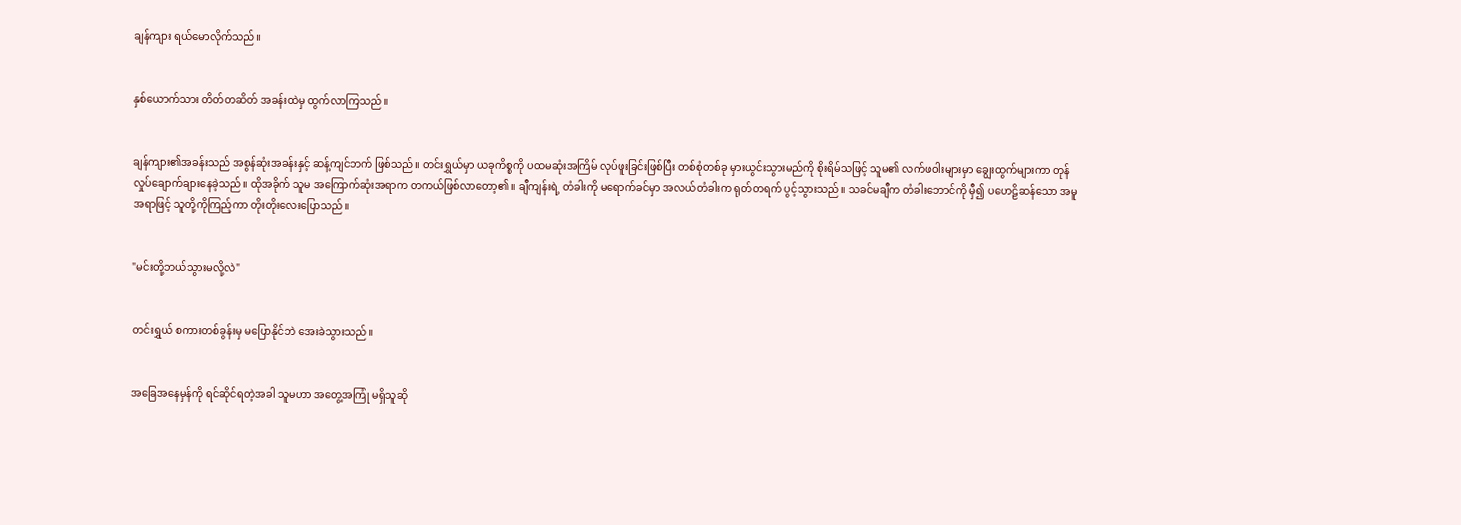ချန်ကျား ရယ်မောလိုက်သည်။


နှစ်ယောက်သား တိတ်တဆိတ် အခန်းထဲမှ ထွက်လာကြသည်။


ချန်ကျား၏အခန်းသည် အစွန်ဆုံးအခန်းနှင့် ဆန့်ကျင်ဘက် ဖြစ်သည်။ တင်းရွှယ်မှာ ယခုကိစ္စကို ပထမဆုံးအကြိမ် လုပ်ဖူးခြင်းဖြစ်ပြီး တစ်စုံတစ်ခု မှားယွင်းသွားမည်ကို စိုးရိမ်သဖြင့် သူမ၏ လက်ဖဝါးများမှာ ချွေးထွက်များကာ တုန်လှုပ်ချောက်ချားနေခဲ့သည်။ ထိုအခိုက် သူမ အကြောက်ဆုံးအရာက တကယ်ဖြစ်လာတော့၏။ ချီကျန်းရဲ့ တံခါးကို မရောက်ခင်မှာ အလယ်တံခါးက ရုတ်တရက် ပွင့်သွားသည်။ သခင်မချီက တံခါးဘောင်ကို မှီ၍ ပဟေဠိဆန်သော အမူအရာဖြင့် သူတို့ကိုကြည့်ကာ တိုးတိုးလေးပြောသည်။


"မင်းတို့ဘယ်သွားမလို့လဲ"


တင်းရွှယ် စကားတစ်ခွန်းမှ မပြောနိုင်ဘဲ အေးခဲသွားသည်။


အခြေအနေမှန်ကို ရင်ဆိုင်ရတဲ့အခါ သူမဟာ အတွေ့အကြုံ မရှိသူဆို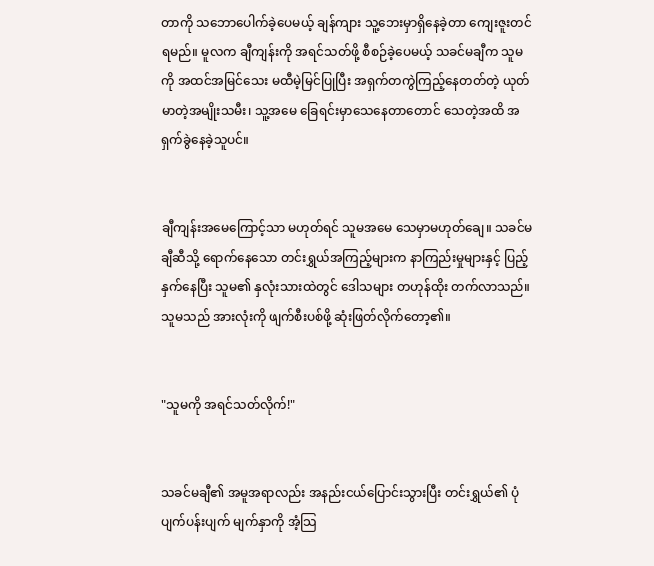တာကို သဘောပေါက်ခဲ့ပေမယ့် ချန်ကျား သူ့ဘေးမှာရှိနေခဲ့တာ ကျေးဇူးတင်ရမည်။ မူလက ချီကျန်းကို အရင်သတ်ဖို့ စီစဉ်ခဲ့ပေမယ့် သခင်မချီက သူမကို အထင်အမြင်သေး မထီမဲ့မြင်ပြုပြီး အရှက်တကွဲကြည့်နေတတ်တဲ့ ယုတ်မာတဲ့အမျိုးသမီး၊ သူ့အမေ ခြေရင်းမှာသေနေတာတောင် သေတဲ့အထိ အရှက်ခွဲနေခဲ့သူပင်။


ချီကျန်းအမေကြောင့်သာ မဟုတ်ရင် သူမအမေ သေမှာမဟုတ်ချေ။ သခင်မချီဆီသို့ ရောက်နေသော တင်းရွှယ်အကြည့်များက နာကြည်းမှုများနှင့် ပြည့်နှက်နေပြီး သူမ၏ နှလုံးသားထဲတွင် ဒေါသများ တဟုန်ထိုး တက်လာသည်။ သူမသည် အားလုံးကို ဖျက်စီးပစ်ဖို့ ဆုံးဖြတ်လိုက်တော့၏။


"သူမကို အရင်သတ်လိုက်!"


သခင်မချီ၏ အမူအရာလည်း အနည်းငယ်ပြောင်းသွားပြီး တင်းရွှယ်၏ ပုံပျက်ပန်းပျက် မျက်နှာကို အံ့သြ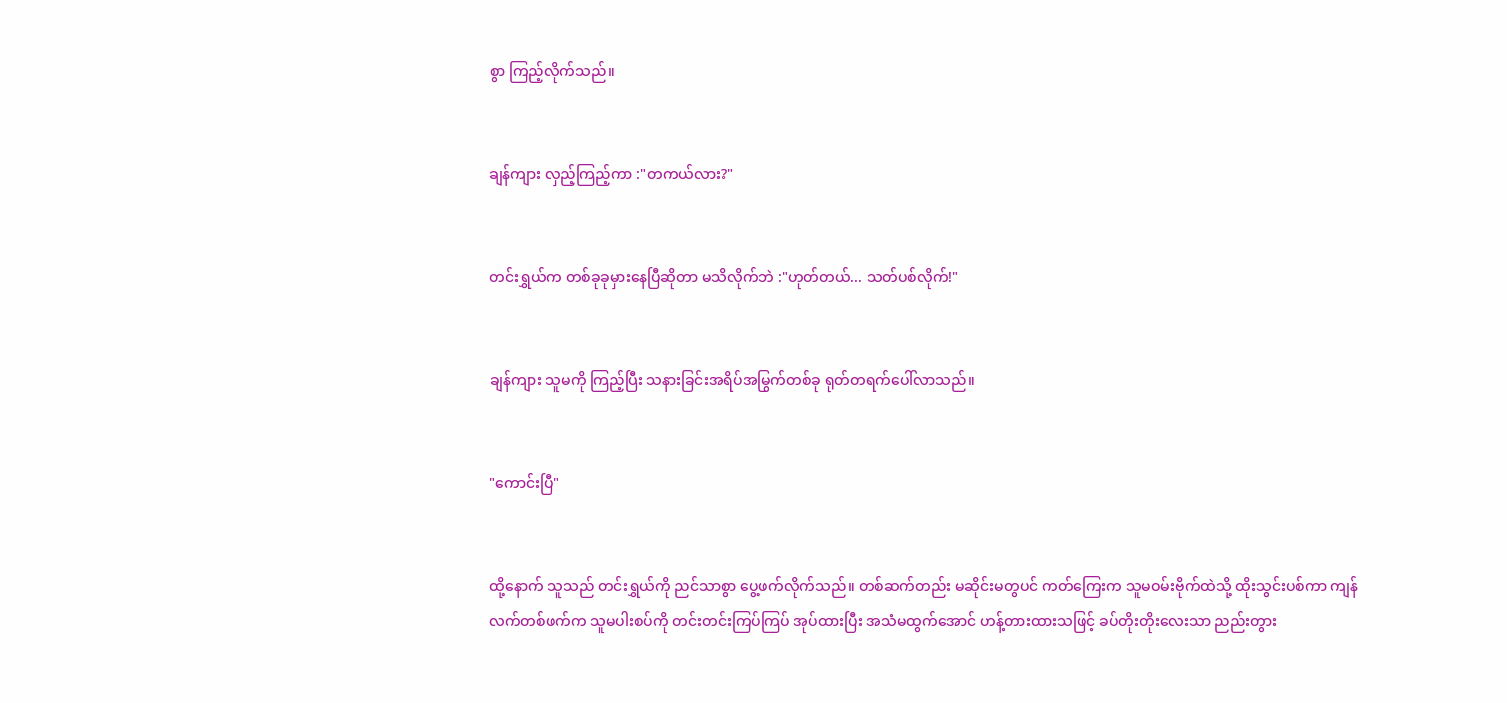စွာ ကြည့်လိုက်သည်။


ချန်ကျား လှည့်ကြည့်ကာ :"တကယ်လား?"


တင်းရွှယ်က တစ်ခုခုမှားနေပြီဆိုတာ မသိလိုက်ဘဲ :"ဟုတ်တယ်... သတ်ပစ်လိုက်!"


ချန်ကျား သူမကို ကြည့်ပြီး သနားခြင်းအရိပ်အမြွက်တစ်ခု ရုတ်တရက်ပေါ်လာသည်။


"ကောင်းပြီ"


ထို့နောက် သူသည် တင်းရွှယ်ကို ညင်သာစွာ ပွေ့ဖက်လိုက်သည်။ တစ်ဆက်တည်း မဆိုင်းမတွပင် ကတ်ကြေးက သူမဝမ်းဗိုက်ထဲသို့ ထိုးသွင်းပစ်ကာ ကျန်လက်တစ်ဖက်က သူမပါးစပ်ကို တင်းတင်းကြပ်ကြပ် အုပ်ထားပြီး အသံမထွက်အောင် ဟန့်တားထားသဖြင့် ခပ်တိုးတိုးလေးသာ ညည်းတွား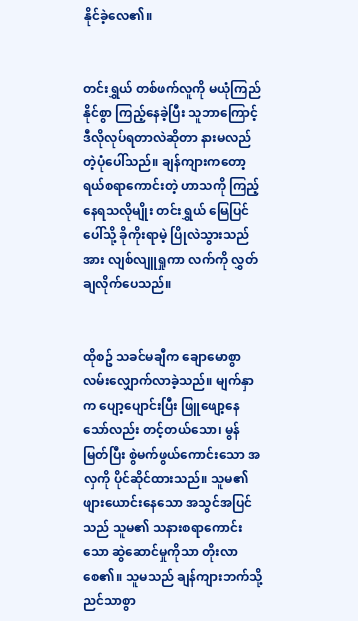နိုင်ခဲ့လေ၏။


တင်းရွှယ် တစ်ဖက်လူကို မယုံကြည်နိုင်စွာ ကြည့်နေခဲ့ပြီး သူဘာကြောင့် ဒီလိုလုပ်ရတာလဲဆိုတာ နားမလည်တဲ့ပုံပေါ်သည်။ ချန်ကျားကတော့ ရယ်စရာကောင်းတဲ့ ဟာသကို ကြည့်နေရသလိုမျိုး တင်းရွှယ် မြေပြင်ပေါ်သို့ ခိုကိုးရာမဲ့ ပြိုလဲသွားသည်အား လျစ်လျူရှုကာ လက်ကို လွှတ်ချလိုက်ပေသည်။


ထိုစဥ် သခင်မချီက ချောမောစွာ လမ်းလျှောက်လာခဲ့သည်။ မျက်နှာက ပျော့ပျောင်းပြီး ဖြူဖျော့နေသော်လည်း တင့်တယ်သော၊ မွန်မြတ်ပြီး စွဲမက်ဖွယ်ကောင်းသော အလှကို ပိုင်ဆိုင်ထားသည်။ သူမ၏ ဖျားယောင်းနေသော အသွင်အပြင်သည် သူမ၏ သနားစရာကောင်းသော ဆွဲဆောင်မှုကိုသာ တိုးလာစေ၏။ သူမသည် ချန်ကျားဘက်သို့ ညင်သာစွာ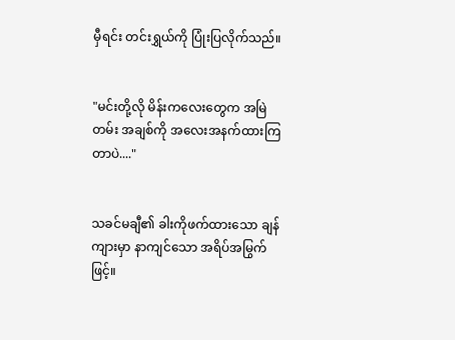မှီရင်း တင်းရွှယ်ကို ပြုံးပြလိုက်သည်။


"မင်းတို့လို မိန်းကလေးတွေက အမြဲတမ်း အချစ်ကို အလေးအနက်ထားကြတာပဲ...."


သခင်မချီ၏ ခါးကိုဖက်ထားသော ချန်ကျားမှာ နာကျင်သော အရိပ်အမြွက်ဖြင့်။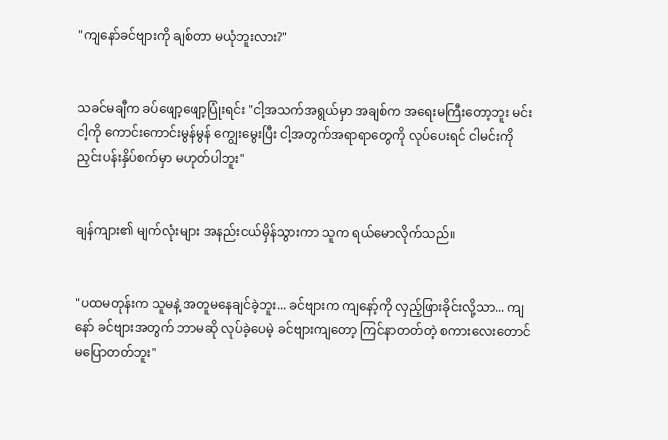"ကျနော်ခင်ဗျားကို ချစ်တာ မယုံဘူးလား?"


သခင်မချီက ခပ်ဖျော့ဖျော့ပြုံးရင်း "ငါ့အသက်အရွယ်မှာ အချစ်က အရေးမကြီးတော့ဘူး မင်းငါ့ကို ကောင်းကောင်းမွန်မွန် ကျွေးမွေးပြီး ငါ့အတွက်အရာရာတွေကို လုပ်ပေးရင် ငါမင်းကို ညှင်းပန်းနှိပ်စက်မှာ မဟုတ်ပါဘူး"


ချန်ကျား၏ မျက်လုံးများ အနည်းငယ်မှိန်သွားကာ သူက ရယ်မောလိုက်သည်။


"ပထမတုန်းက သူမနဲ့ အတူမနေချင်ခဲ့ဘူး... ခင်ဗျားက ကျနော့်ကို လှည့်ဖြားခိုင်းလို့သာ... ကျနော် ခင်ဗျားအတွက် ဘာမဆို လုပ်ခဲ့ပေမဲ့ ခင်ဗျားကျတော့ ကြင်နာတတ်တဲ့ စကားလေးတောင် မပြောတတ်ဘူး"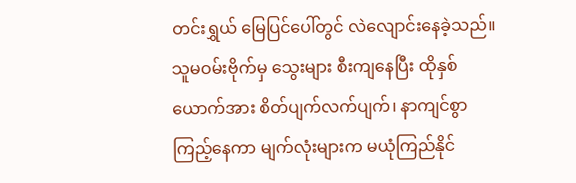တင်းရွှယ် မြေပြင်ပေါ်တွင် လဲလျောင်းနေခဲ့သည်။ သူမဝမ်းဗိုက်မှ သွေးများ စီးကျနေပြီး ထိုနှစ်ယောက်အား စိတ်ပျက်လက်ပျက်၊ နာကျင်စွာ ကြည့်နေကာ မျက်လုံးများက မယုံကြည်နိုင်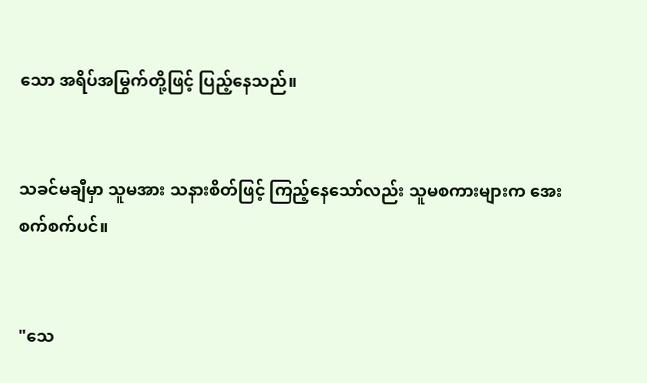သော အရိပ်အမြွက်တို့ဖြင့် ပြည့်နေသည်။


သခင်မချီမှာ သူမအား သနားစိတ်ဖြင့် ကြည့်နေသော်လည်း သူမစကားများက အေးစက်စက်ပင်။


"သေ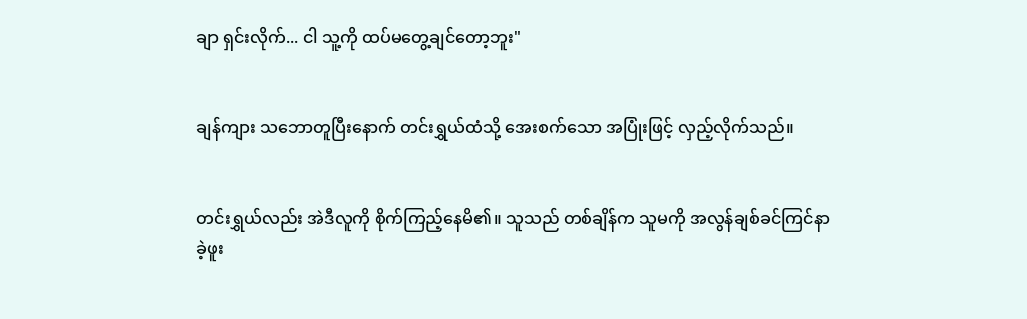ချာ ရှင်းလိုက်... ငါ သူ့ကို ထပ်မတွေ့ချင်တော့ဘူး"


ချန်ကျား သဘောတူပြီးနောက် တင်းရွှယ်ထံသို့ အေးစက်သော အပြုံးဖြင့် လှည့်လိုက်သည်။


တင်းရွှယ်လည်း အဲဒီလူကို စိုက်ကြည့်နေမိ၏။ သူသည် တစ်ချိန်က သူမကို အလွန်ချစ်ခင်ကြင်နာခဲ့ဖူး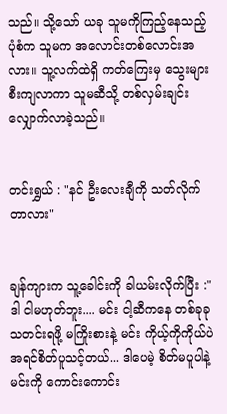သည်။ သို့သော် ယခု သူမကိုကြည့်နေသည့်ပုံစံက သူမက အလောင်းတစ်လောင်းအလား။ သူ့လက်ထဲရှိ ကတ်ကြေးမှ သွေးများ စီးကျလာကာ သူမဆီသို့ တစ်လှမ်းချင်း လျှောက်လာခဲ့သည်။


တင်းရွှယ် : "နင် ဦးလေးချီကို သတ်လိုက်တာလား"


ချန်ကျားက သူ့ခေါင်းကို ခါယမ်းလိုက်ပြီး :"ဒါ ငါမဟုတ်ဘူး.... မင်း ငါ့ဆီကနေ တစ်ခုခု သတင်းရဖို့ မကြိုးစားနဲ့ မင်း ကိုယ့်ကိုကိုယ်ပဲ အရင်စိတ်ပူသင့်တယ်... ဒါပေမဲ့ စိတ်မပူပါနဲ့ မင်းကို ကောင်းကောင်း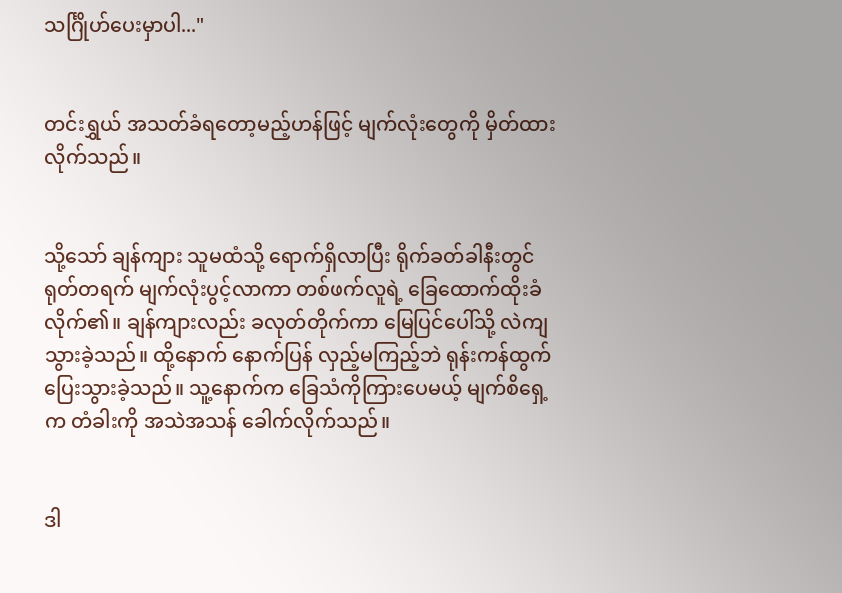သင်္ဂြိုဟ်ပေးမှာပါ..."


တင်းရွှယ် အသတ်ခံရတော့မည့်ဟန်ဖြင့် မျက်လုံးတွေကို မှိတ်ထားလိုက်သည်။


သို့သော် ချန်ကျား သူမထံသို့ ရောက်ရှိလာပြီး ရိုက်ခတ်ခါနီးတွင် ရုတ်တရက် မျက်လုံးပွင့်လာကာ တစ်ဖက်လူရဲ့ ခြေထောက်ထိုးခံလိုက်၏။ ချန်ကျားလည်း ခလုတ်တိုက်ကာ မြေပြင်ပေါ်သို့ လဲကျသွားခဲ့သည်။ ထို့နောက် နောက်ပြန် လှည့်မကြည့်ဘဲ ရုန်းကန်ထွက်ပြေးသွားခဲ့သည်။ သူ့နောက်က ခြေသံကိုကြားပေမယ့် မျက်စိရှေ့က တံခါးကို အသဲအသန် ခေါက်လိုက်သည်။


ဒါ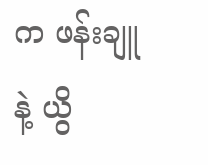က ဖန်းချူနဲ့ ယွိ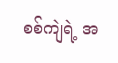စစ်ကျဲရဲ့ အ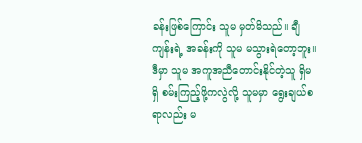ခန်းဖြစ်ကြောင်း သူမ မှတ်မိသည်။ ချီကျန်းရဲ့ အခန်းကို သူမ မသွားရဲတော့ဘူး။ ဒီမှာ သူမ အကူအညီတောင်းနိုင်တဲ့သူ ရှိမရှိ စမ်းကြည့်ဖို့ကလွဲလို့ သူမမှာ ရွေးချယ်စရာလည်း မ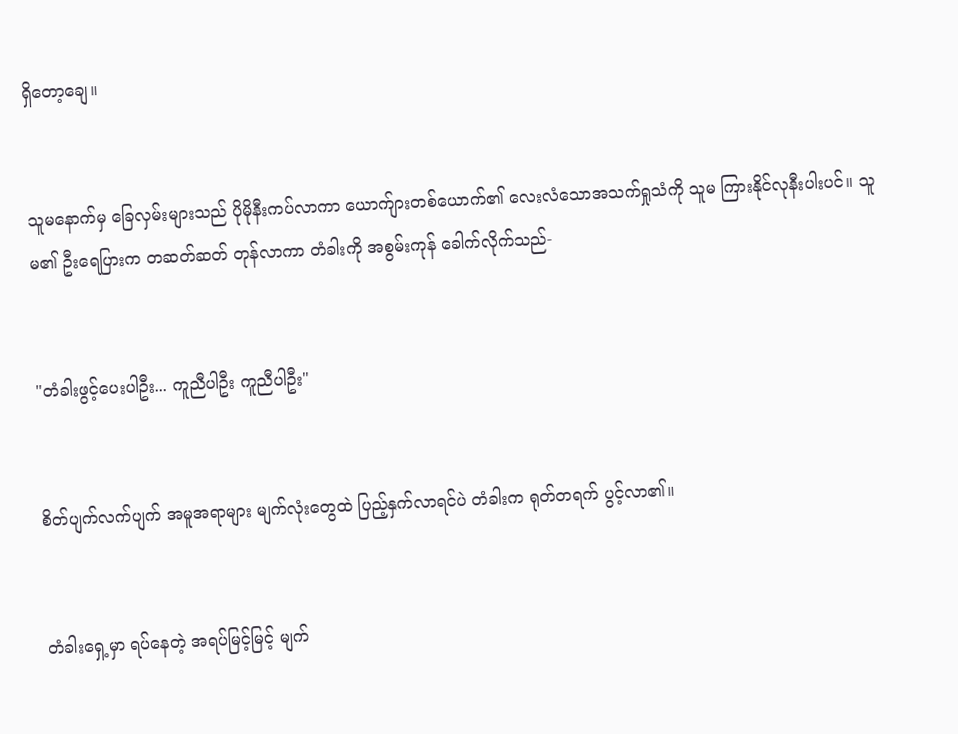ရှိတော့ချေ။


သူမနောက်မှ ခြေလှမ်းများသည် ပိုမိုနီးကပ်လာကာ ယောက်ျားတစ်ယောက်၏ လေးလံသောအသက်ရှုသံကို သူမ ကြားနိုင်လုနီးပါးပင်။ သူမ၏ ဦးရေပြားက တဆတ်ဆတ် တုန်လာကာ တံခါးကို အစွမ်းကုန် ခေါက်လိုက်သည်-


"တံခါးဖွင့်ပေးပါဦး... ကူညီပါဦး ကူညီပါဦး"


စိတ်ပျက်လက်ပျက် အမူအရာများ မျက်လုံးတွေထဲ ပြည့်နှက်လာရင်ပဲ တံခါးက ရုတ်တရက် ပွင့်လာ၏။


တံခါးရှေ့မှာ ရပ်နေတဲ့ အရပ်မြင့်မြင့် မျက်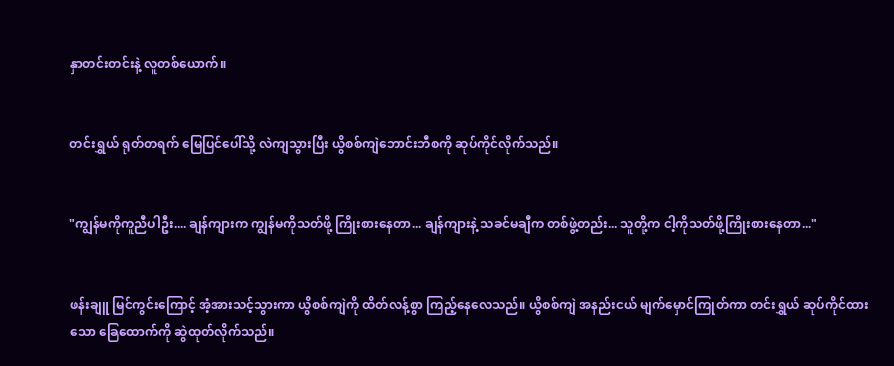နှာတင်းတင်းနဲ့ လူတစ်ယောက်။


တင်းရွှယ် ရုတ်တရက် မြေပြင်ပေါ်သို့ လဲကျသွားပြီး ယွိစစ်ကျဲဘောင်းဘီစကို ဆုပ်ကိုင်လိုက်သည်။


"ကျွန်မကိုကူညီပါဦး.... ချန်ကျားက ကျွန်မကိုသတ်ဖို့ ကြိုးစားနေတာ... ချန်ကျားနဲ့ သခင်မချီက တစ်ဖွဲ့တည်း... သူတို့က ငါ့ကိုသတ်ဖို့ကြိုးစားနေတာ..."


ဖန်းချူ မြင်ကွင်းကြောင့် အံ့အားသင့်သွားကာ ယွိစစ်ကျဲကို ထိတ်လန့်စွာ ကြည့်နေလေသည်။ ယွိစစ်ကျဲ အနည်းငယ် မျက်မှောင်ကြုတ်ကာ တင်းရွှယ် ဆုပ်ကိုင်ထားသော ခြေထောက်ကို ဆွဲထုတ်လိုက်သည်။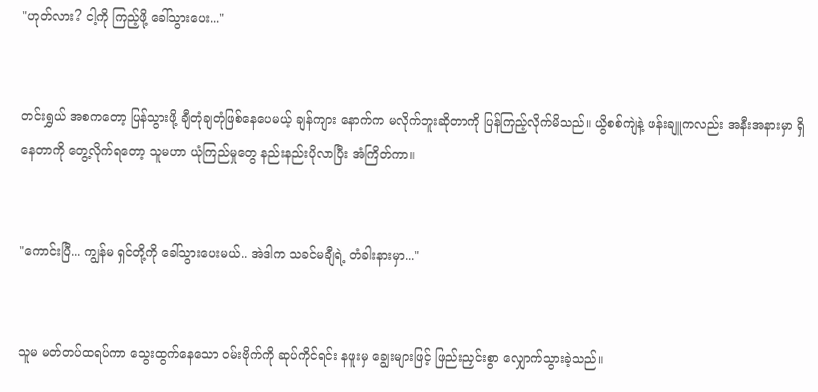"ဟုတ်လား? ငါ့ကို ကြည့်ဖို့ ခေါ်သွားပေး..."


တင်းရွှယ် အစကတော့ ပြန်သွားဖို့ ချီတုံချတုံဖြစ်နေပေမယ့် ချန်ကျား နောက်က မလိုက်ဘူးဆိုတာကို ပြန်ကြည့်လိုက်မိသည်။ ယွိစစ်ကျဲနဲ့ ဖန်းချူကလည်း အနီးအနားမှာ ရှိနေတာကို တွေ့လိုက်ရတော့ သူမဟာ ယုံကြည်မှုတွေ နည်းနည်းပိုလာပြီး အံကြိတ်ကာ။


"ကောင်းပြီ... ကျွန်မ ရှင်တို့ကို ခေါ်သွားပေးမယ်.. အဲဒါက သခင်မချီရဲ့ တံခါးနားမှာ..."


သူမ မတ်တပ်ထရပ်ကာ သွေးထွက်နေသော ဝမ်းဗိုက်ကို ဆုပ်ကိုင်ရင်း နဖူးမှ ချွေးများဖြင့် ဖြည်းညှင်းစွာ လျှောက်သွားခဲ့သည်။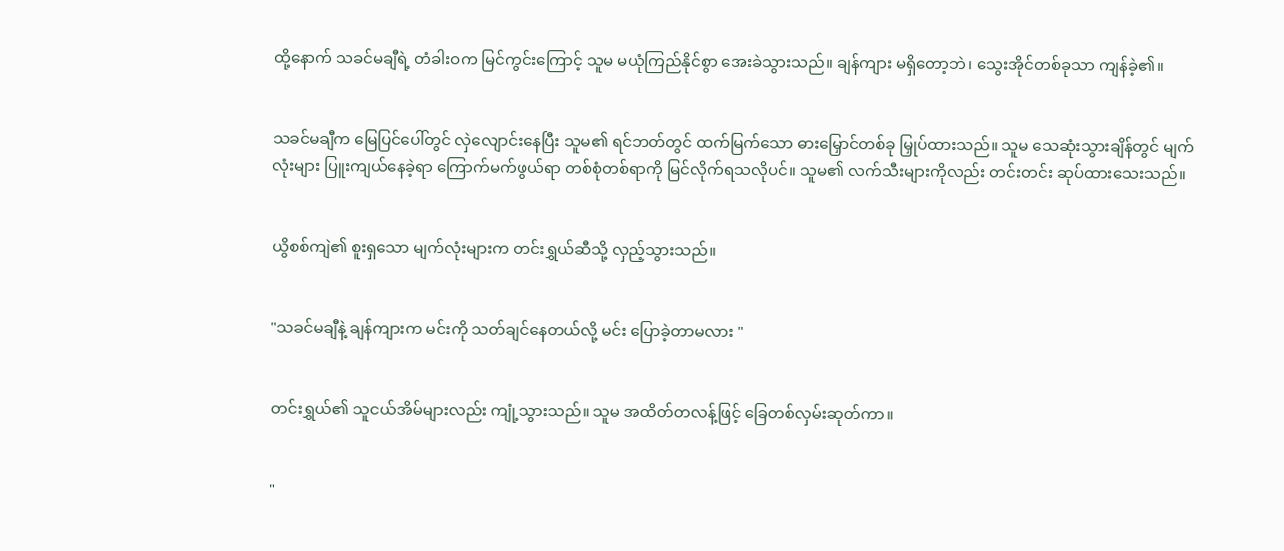ထို့နောက် သခင်မချီရဲ့ တံခါးဝက မြင်ကွင်းကြောင့် သူမ မယုံကြည်နိုင်စွာ အေးခဲသွားသည်။ ချန်ကျား မရှိတော့ဘဲ၊ သွေးအိုင်တစ်ခုသာ ကျန်ခဲ့၏။


သခင်မချီက မြေပြင်ပေါ်တွင် လှဲလျောင်းနေပြီး သူမ၏ ရင်ဘတ်တွင် ထက်မြက်သော ဓားမြှောင်တစ်ခု မြှုပ်ထားသည်။ သူမ သေဆုံးသွားချိန်တွင် မျက်လုံးများ ပြူးကျယ်နေခဲ့ရာ ကြောက်မက်ဖွယ်ရာ တစ်စုံတစ်ရာကို မြင်လိုက်ရသလိုပင်။ သူမ၏ လက်သီးများကိုလည်း တင်းတင်း ဆုပ်ထားသေးသည်။


ယွိစစ်ကျဲ၏ စူးရှသော မျက်လုံးများက တင်းရွှယ်ဆီသို့ လှည့်သွားသည်။


"သခင်မချီနဲ့ ချန်ကျားက မင်းကို သတ်ချင်နေတယ်လို့ မင်း ပြောခဲ့တာမလား "


တင်းရွှယ်၏ သူငယ်အိမ်များလည်း ကျုံ့သွားသည်။ သူမ အထိတ်တလန့်ဖြင့် ခြေတစ်လှမ်းဆုတ်ကာ။


"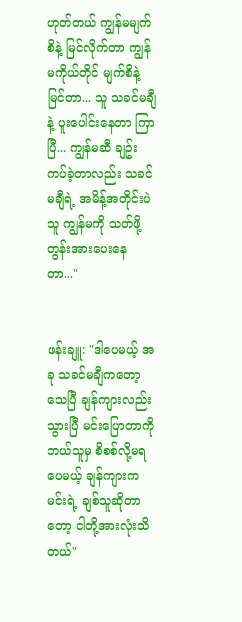ဟုတ်တယ် ကျွန်မမျက်စိနဲ့ မြင်လိုက်တာ ကျွန်မကိုယ်တိုင် မျက်စိနဲ့ မြင်တာ... သူ သခင်မချီနဲ့ ပူးပေါင်းနေတာ ကြာပြီ... ကျွန်မဆီ ချဥ်းကပ်ခဲ့တာလည်း သခင်မချီရဲ့ အမိန့်အတိုင်းပဲ သူ ကျွန်မကို သတ်ဖို့ တွန်းအားပေးနေတာ..."


ဖန်းချူ: "ဒါပေမယ့် အခု သခင်မချီကတော့ သေပြီ ချန်ကျားလည်း သွားပြီ မင်းပြောတာကို ဘယ်သူမှ စိစစ်လို့မရပေမယ့် ချန်ကျားက မင်းရဲ့ ချစ်သူဆိုတာတော့ ငါတို့အားလုံးသိတယ်"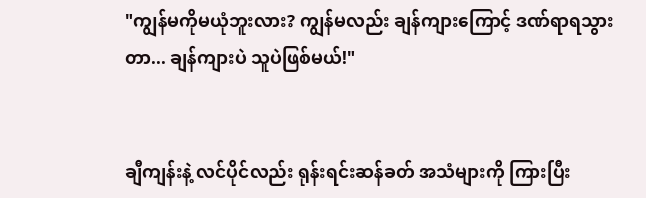"ကျွန်မကိုမယုံဘူးလား? ကျွန်မလည်း ချန်ကျားကြောင့် ဒဏ်ရာရသွားတာ... ချန်ကျားပဲ သူပဲဖြစ်မယ်!"


ချီကျန်းနဲ့ လင်ပိုင်လည်း ရုန်းရင်းဆန်ခတ် အသံများကို ကြားပြီး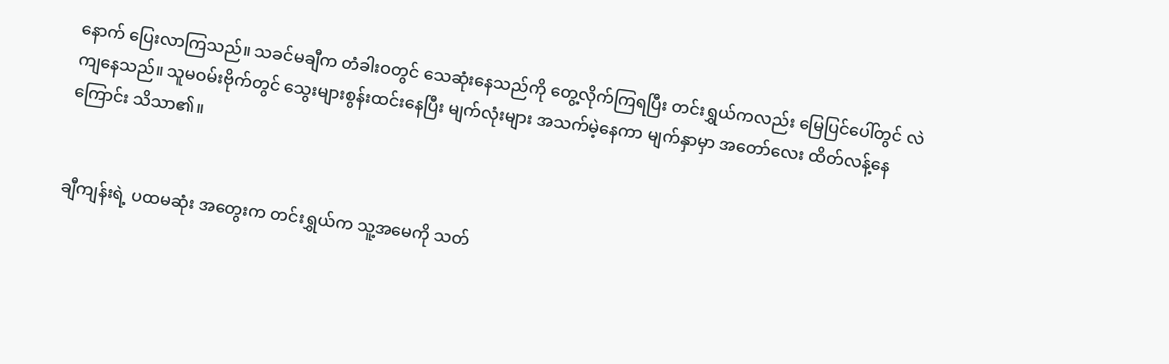နောက် ပြေးလာကြသည်။ သခင်မချီက တံခါးဝတွင် သေဆုံးနေသည်ကို တွေ့လိုက်ကြရပြီး တင်းရွှယ်ကလည်း မြေပြင်ပေါ်တွင် လဲကျနေသည်။ သူမဝမ်းဗိုက်တွင် သွေးများစွန်းထင်းနေပြီး မျက်လုံးများ အသက်မဲ့နေကာ မျက်နှာမှာ အတော်လေး ထိတ်လန့်နေကြောင်း သိသာ၏။


ချီကျန်းရဲ့ ပထမဆုံး အတွေးက တင်းရွှယ်က သူ့အမေကို သတ်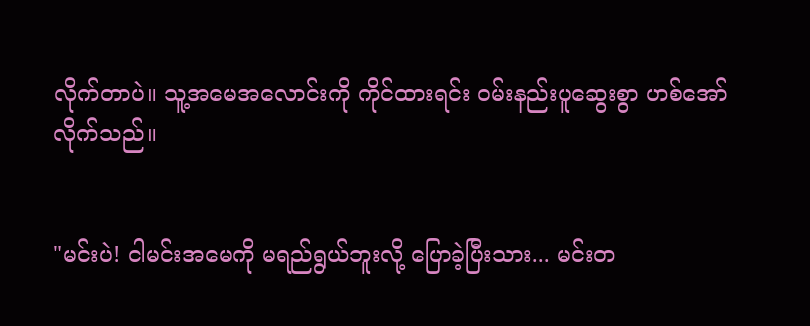လိုက်တာပဲ။ သူ့အမေအလောင်းကို ကိုင်ထားရင်း ဝမ်းနည်းပူဆွေးစွာ ဟစ်အော်လိုက်သည်။


"မင်းပဲ! ငါမင်းအမေကို မရည်ရွယ်ဘူးလို့ ပြောခဲ့ပြီးသား... မင်းတ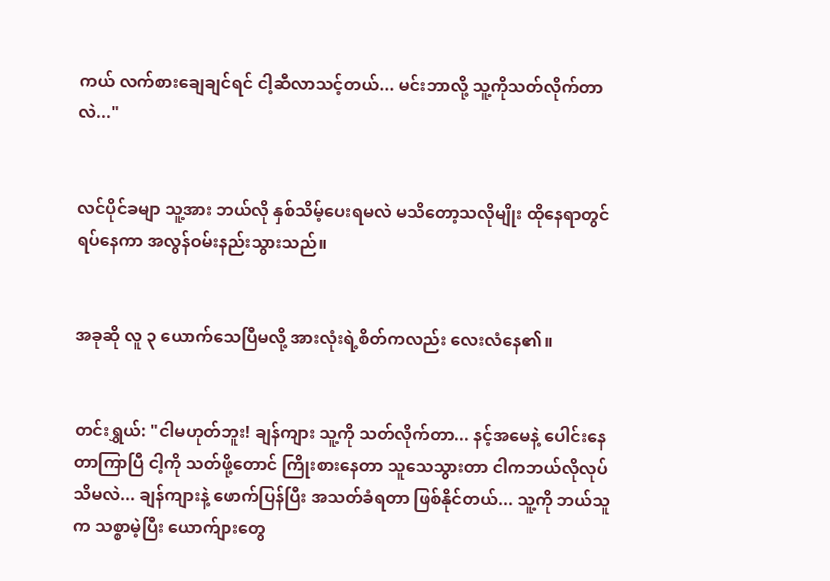ကယ် လက်စားချေချင်ရင် ငါ့ဆီလာသင့်တယ်... မင်းဘာလို့ သူ့ကိုသတ်လိုက်တာလဲ..."


လင်ပိုင်ခမျာ သူ့အား ဘယ်လို နှစ်သိမ့်ပေးရမလဲ မသိတော့သလိုမျိုး ထိုနေရာတွင် ရပ်နေကာ အလွန်ဝမ်းနည်းသွားသည်။


အခုဆို လူ ၃ ယောက်သေပြီမလို့ အားလုံးရဲ့စိတ်ကလည်း လေးလံနေ၏။


တင်းရွှယ်: "ငါမဟုတ်ဘူး! ချန်ကျား သူ့ကို သတ်လိုက်တာ... နင့်အမေနဲ့ ပေါင်းနေတာကြာပြီ ငါ့ကို သတ်ဖို့တောင် ကြိုးစားနေတာ သူသေသွားတာ ငါကဘယ်လိုလုပ်သိမလဲ... ချန်ကျားနဲ့ ဖောက်ပြန်ပြီး အသတ်ခံရတာ ဖြစ်နိုင်တယ်... သူ့ကို ဘယ်သူက သစ္စာမဲ့ပြီး ယောက်ျားတွေ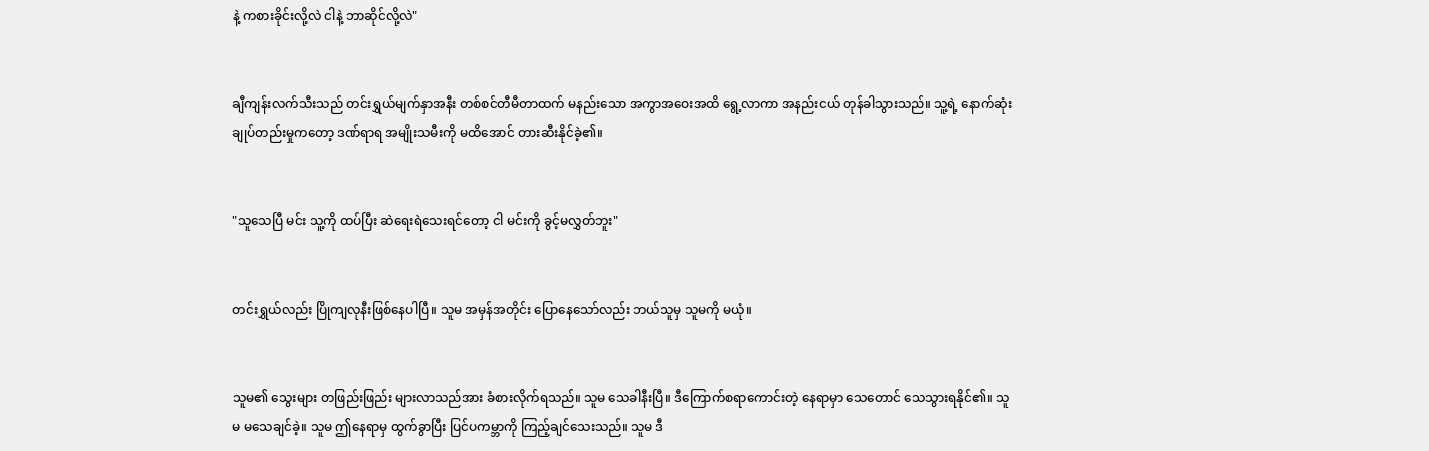နဲ့ ကစားခိုင်းလို့လဲ ငါနဲ့ ဘာဆိုင်လို့လဲ"


ချီကျန်းလက်သီးသည် တင်းရွှယ်မျက်နှာအနီး တစ်စင်တီမီတာထက် မနည်းသော အကွာအဝေးအထိ ရွေ့လာကာ အနည်းငယ် တုန်ခါသွားသည်။ သူ့ရဲ့ နောက်ဆုံး ချုပ်တည်းမှုကတော့ ဒဏ်ရာရ အမျိုးသမီးကို မထိအောင် တားဆီးနိုင်ခဲ့၏။


"သူသေပြီ မင်း သူ့ကို ထပ်ပြီး ဆဲရေးရဲသေးရင်တော့ ငါ မင်းကို ခွင့်မလွှတ်ဘူး"


တင်းရွှယ်လည်း ပြိုကျလုနီးဖြစ်နေပါပြီ။ သူမ အမှန်အတိုင်း ပြောနေသော်လည်း ဘယ်သူမှ သူမကို မယုံ။


သူမ၏ သွေးများ တဖြည်းဖြည်း များလာသည်အား ခံစားလိုက်ရသည်။ သူမ သေခါနီးပြီ။ ဒီကြောက်စရာကောင်းတဲ့ နေရာမှာ သေတောင် သေသွားရနိုင်၏။ သူမ မသေချင်ခဲ့။ သူမ ဤနေရာမှ ထွက်ခွာပြီး ပြင်ပကမ္ဘာကို ကြည့်ချင်သေးသည်။ သူမ ဒီ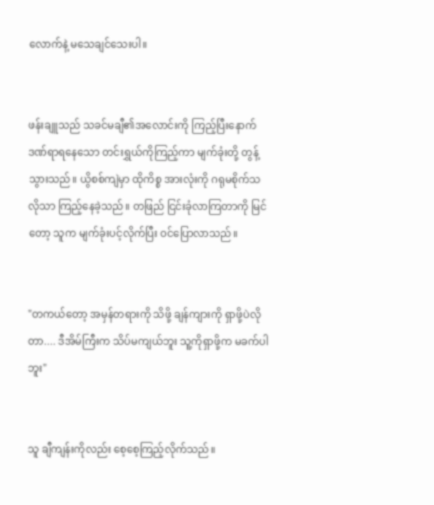လောက်နဲ့ မသေချင်သေးပါ။


ဖန်းချူသည် သခင်မချီ၏အလောင်းကို ကြည့်ပြီးနောက် ဒဏ်ရာရနေသော တင်းရွှယ်ကိုကြည့်ကာ မျက်ခုံးတို့ တွန့်သွားသည်။ ယွိစစ်ကျဲမှာ ထိုကိစ္စ အားလုံးကို ဂရုမစိုက်သလိုသာ ကြည့်နေခဲ့သည်။ တဖြည် ငြင်းခုံလာကြတာကို မြင်တော့ သူက မျက်ခုံးပင့်လိုက်ပြီး ဝင်ပြောလာသည်။


"တကယ်တော့ အမှန်တရားကို သိဖို့ ချန်ကျားကို ရှာဖို့ပဲလိုတာ.... ဒီအိမ်ကြီးက သိပ်မကျယ်ဘူး သူ့ကိုရှာဖို့က မခက်ပါဘူး"


သူ ချီကျန်းကိုလည်း စေ့စေ့ကြည့်လိုက်သည်။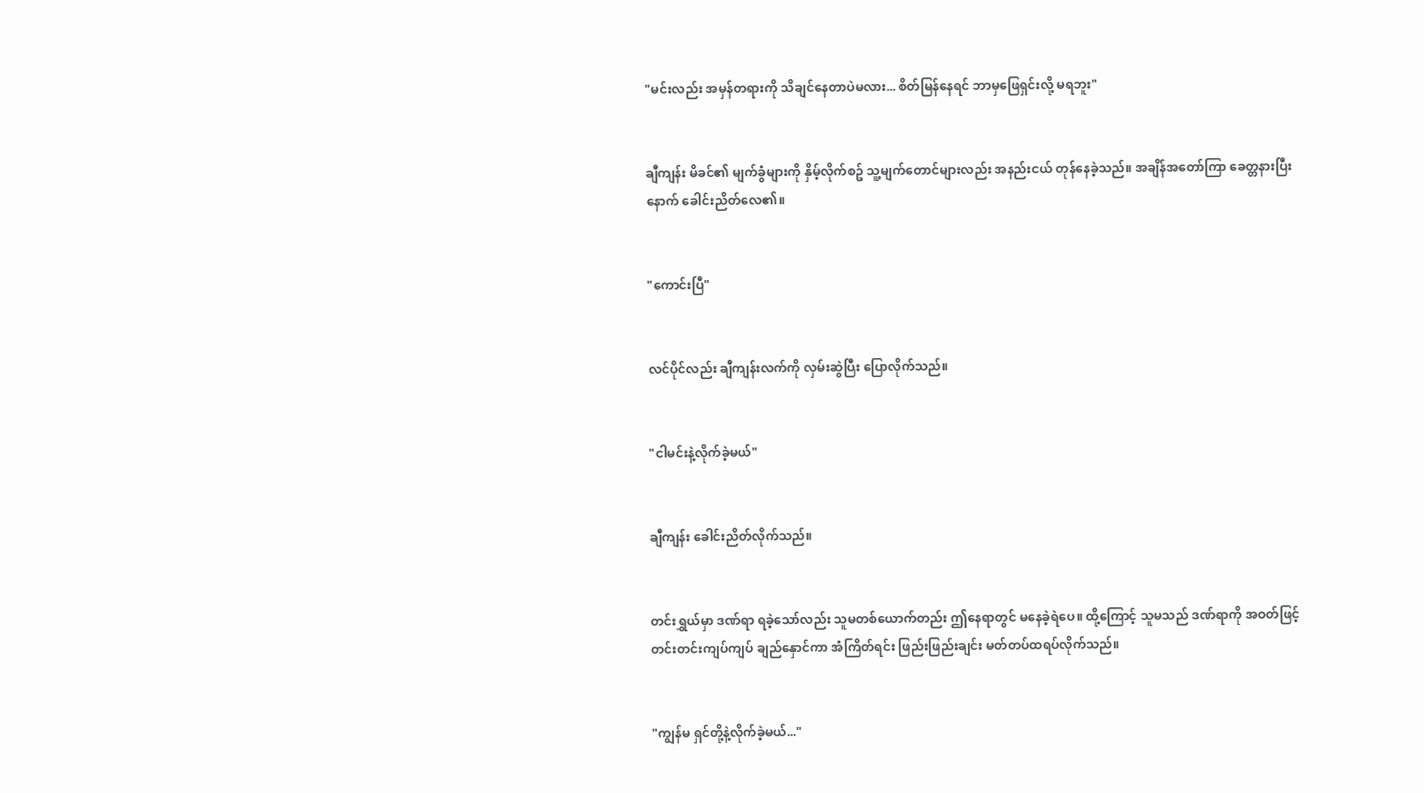"မင်းလည်း အမှန်တရားကို သိချင်နေတာပဲမလား... စိတ်မြန်နေရင် ဘာမှဖြေရှင်းလို့ မရဘူး"


ချီကျန်း မိခင်၏ မျက်ခွံများကို နှိမ့်လိုက်စဥ် သူ့မျက်တောင်များလည်း အနည်းငယ် တုန်နေခဲ့သည်။ အချိန်အတော်ကြာ ခေတ္တနားပြီးနောက် ခေါင်းညိတ်လေ၏။


"ကောင်းပြီ"


လင်ပိုင်လည်း ချီကျန်းလက်ကို လှမ်းဆွဲပြီး ပြောလိုက်သည်။


"ငါမင်းနဲ့လိုက်ခဲ့မယ်"


ချီကျန်း ခေါင်းညိတ်လိုက်သည်။


တင်းရွှယ်မှာ ဒဏ်ရာ ရခဲ့သော်လည်း သူမတစ်ယောက်တည်း ဤနေရာတွင် မနေခဲ့ရဲပေ။ ထို့ကြောင့် သူမသည် ဒဏ်ရာကို အဝတ်ဖြင့် တင်းတင်းကျပ်ကျပ် ချည်နှောင်ကာ အံကြိတ်ရင်း ဖြည်းဖြည်းချင်း မတ်တပ်ထရပ်လိုက်သည်။


"ကျွန်မ ရှင်တို့နဲ့လိုက်ခဲ့မယ်..."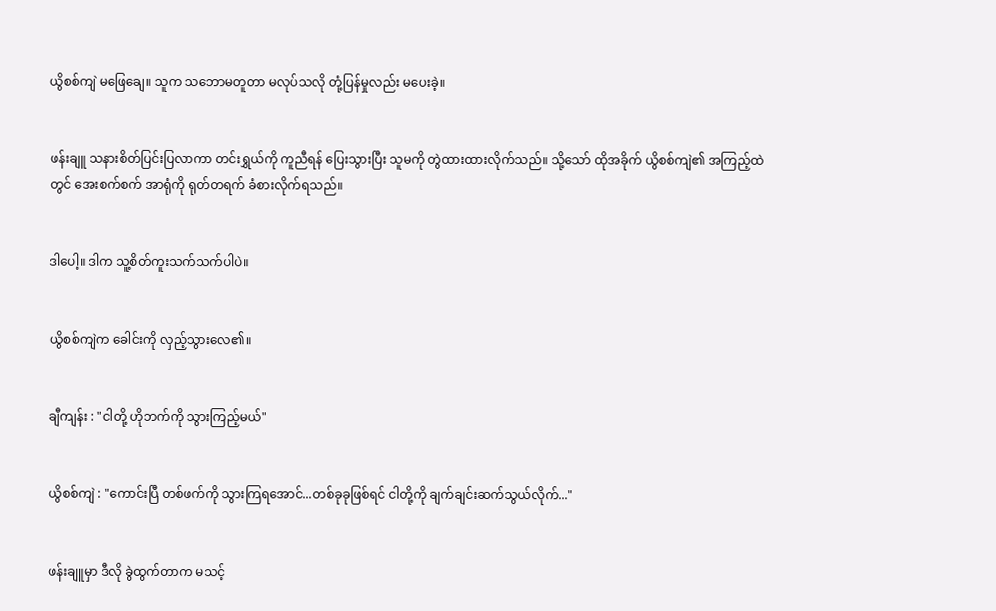ယွိစစ်ကျဲ မဖြေချေ။ သူက သဘောမတူတာ မလုပ်သလို တုံ့ပြန်မှုလည်း မပေးခဲ့။


ဖန်းချူ သနားစိတ်ပြင်းပြလာကာ တင်းရွှယ်ကို ကူညီရန် ပြေးသွားပြီး သူမကို တွဲထားထားလိုက်သည်။ သို့သော် ထိုအခိုက် ယွိစစ်ကျဲ၏ အကြည့်ထဲတွင် အေးစက်စက် အာရုံကို ရုတ်တရက် ခံစားလိုက်ရသည်။


ဒါပေါ့။ ဒါက သူ့စိတ်ကူးသက်သက်ပါပဲ။


ယွိစစ်ကျဲက ခေါင်းကို လှည့်သွားလေ၏။


ချီကျန်း : "ငါတို့ ဟိုဘက်ကို သွားကြည့်မယ်"


ယွိစစ်ကျဲ : "ကောင်းပြီ တစ်ဖက်ကို သွားကြရအောင်...တစ်ခုခုဖြစ်ရင် ငါတို့ကို ချက်ချင်းဆက်သွယ်လိုက်..."


ဖန်းချူမှာ ဒီလို ခွဲထွက်တာက မသင့်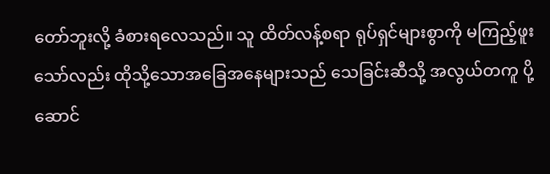တော်ဘူးလို့ ခံစားရလေသည်။ သူ ထိတ်လန့်စရာ ရုပ်ရှင်များစွာကို မကြည့်ဖူးသော်လည်း ထိုသို့သောအခြေအနေများသည် သေခြင်းဆီသို့ အလွယ်တကူ ပို့ဆောင်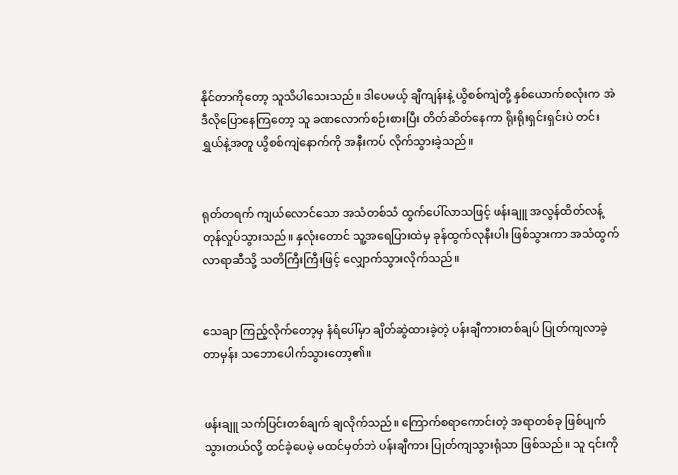နိုင်တာကိုတော့ သူသိပါသေးသည်။ ဒါပေမယ့် ချီကျန်းနဲ့ ယွိစစ်ကျဲတို့ နှစ်ယောက်စလုံးက အဲဒီလိုပြောနေကြတော့ သူ ခဏလောက်စဉ်းစားပြီး တိတ်ဆိတ်နေကာ ရိုးရိုးရှင်းရှင်းပဲ တင်းရွှယ်နဲ့အတူ ယွိစစ်ကျဲနောက်ကို အနီးကပ် လိုက်သွားခဲ့သည်။


ရုတ်တရက် ကျယ်လောင်သော အသံတစ်သံ ထွက်ပေါ်လာသဖြင့် ဖန်းချူ အလွန်ထိတ်လန့် တုန်လှုပ်သွားသည်။ နှလုံးတောင် သူ့အရေပြားထဲမှ ခုန်ထွက်လုနီးပါး ဖြစ်သွားကာ အသံထွက်လာရာဆီသို့ သတိကြီးကြီးဖြင့် လျှောက်သွားလိုက်သည်။


သေချာ ကြည့်လိုက်တော့မှ နံရံပေါ်မှာ ချိတ်ဆွဲထားခဲ့တဲ့ ပန်းချီကားတစ်ချပ် ပြုတ်ကျလာခဲ့တာမှန်း သဘောပေါက်သွားတော့၏။


ဖန်းချူ သက်ပြင်းတစ်ချက် ချလိုက်သည်။ ကြောက်စရာကောင်းတဲ့ အရာတစ်ခု ဖြစ်ပျက်သွားတယ်လို့ ထင်ခဲ့ပေမဲ့ မထင်မှတ်ဘဲ ပန်းချီကား ပြုတ်ကျသွားရုံသာ ဖြစ်သည်။ သူ ၎င်းကို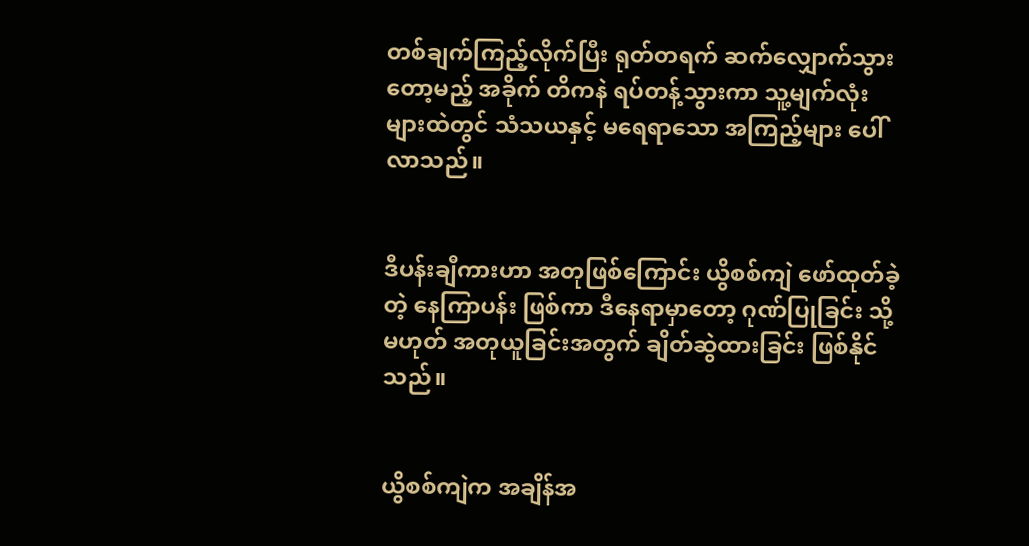တစ်ချက်ကြည့်လိုက်ပြီး ရုတ်တရက် ဆက်လျှောက်သွားတော့မည့် အခိုက် တိကနဲ ရပ်တန့်သွားကာ သူ့မျက်လုံးများထဲတွင် သံသယနှင့် မရေရာသော အကြည့်များ ပေါ်လာသည်။


ဒီပန်းချီကားဟာ အတုဖြစ်ကြောင်း ယွိစစ်ကျဲ ဖော်ထုတ်ခဲ့တဲ့ နေကြာပန်း ဖြစ်ကာ ဒီနေရာမှာတော့ ဂုဏ်ပြုခြင်း သို့မဟုတ် အတုယူခြင်းအတွက် ချိတ်ဆွဲထားခြင်း ဖြစ်နိုင်သည်။


ယွိစစ်ကျဲက အချိန်အ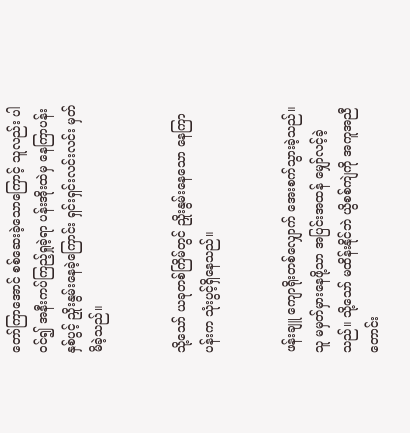တော်ကြာအောင် စစ်ဆေးခဲ့သောကြောင့် သူလည်း ပါဝင်၍ အနီးကပ်ကြည့်ရှုခဲ့ရာ ပန်းအိုးထဲမှ နေကြာပန်းနှစ်ပွင့် ညှိုးနွမ်းနေခဲ့ကြောင်း ရှင်းရှင်းလင်းလင်း မှတ်မိခဲ့သည်။


သို့သော် ယခုတစ်ကြိမ်တွင် ညှိုးနွမ်းနေသော နေကြာပန်းက သုံးပွင့်ရှိနေသည်။


ဖန်းချူ ကျောရိုးတစ်လျှောက် အေးစက်သွားခဲ့သည်။ သူ မမှတ်မှားနေဖို့သာ အပြင်းအထန် မျှော်လင့်ခဲ့သည်။ သို့သော် မထိန်းနိုင်ဘဲ ယွိစစ်ကျဲကို အကူအညီတောင်း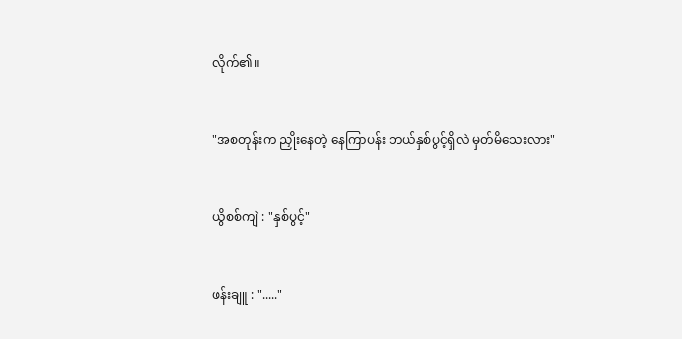လိုက်၏။


"အစတုန်းက ညှိုးနေတဲ့ နေကြာပန်း ဘယ်နှစ်ပွင့်ရှိလဲ မှတ်မိသေးလား"


ယွိစစ်ကျဲ : "နှစ်ပွင့်"


ဖန်းချူ : "....."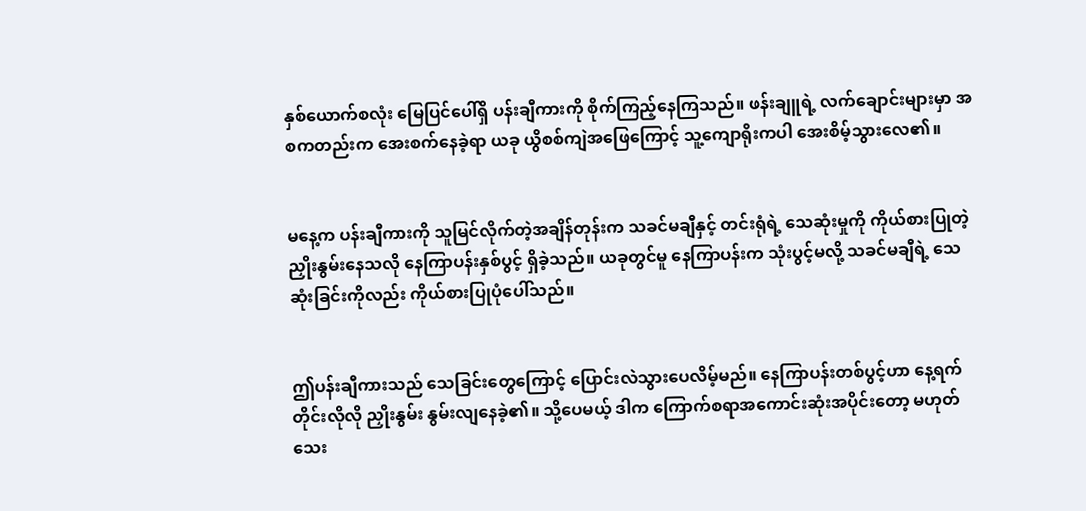နှစ်ယောက်စလုံး မြေပြင်ပေါ်ရှိ ပန်းချီကားကို စိုက်ကြည့်နေကြသည်။ ဖန်းချူရဲ့ လက်ချောင်းများမှာ အစကတည်းက အေးစက်နေခဲ့ရာ ယခု ယွိစစ်ကျဲအဖြေကြောင့် သူ့ကျောရိုးကပါ အေးစိမ့်သွားလေ၏။


မနေ့က ပန်းချီကားကို သူမြင်လိုက်တဲ့အချိန်တုန်းက သခင်မချီနှင့် တင်းရုံရဲ့ သေဆုံးမှုကို ကိုယ်စားပြုတဲ့ ညှိုးနွမ်းနေသလို နေကြာပန်းနှစ်ပွင့် ရှိခဲ့သည်။ ယခုတွင်မူ နေကြာပန်းက သုံးပွင့်မလို့ သခင်မချီရဲ့ သေဆုံးခြင်းကိုလည်း ကိုယ်စားပြုပုံပေါ်သည်။


ဤပန်းချီကားသည် သေခြင်းတွေကြောင့် ပြောင်းလဲသွားပေလိမ့်မည်။ နေကြာပန်းတစ်ပွင့်ဟာ နေ့ရက်တိုင်းလိုလို ညှိုးနွမ်း နွမ်းလျနေခဲ့၏။ သို့ပေမယ့် ဒါက ကြောက်စရာအကောင်းဆုံးအပိုင်းတော့ မဟုတ်သေး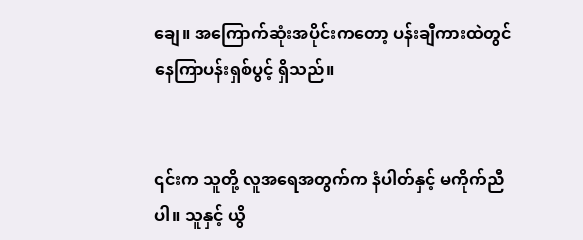ချေ။ အကြောက်ဆုံးအပိုင်းကတော့ ပန်းချီကားထဲတွင် နေကြာပန်းရှစ်ပွင့် ရှိသည်။


၎င်းက သူတို့ လူအရေအတွက်က နံပါတ်နှင့် မကိုက်ညီပါ။ သူနှင့် ယွိ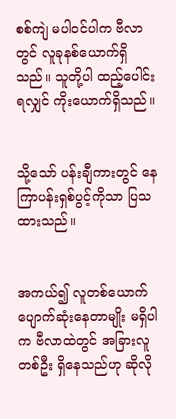စစ်ကျဲ မပါဝင်ပါက ဗီလာတွင် လူခုနစ်ယောက်ရှိသည်။ သူတို့ပါ ထည့်ပေါင်းရလျှင် ကိုးယောက်ရှိသည်။


သို့သော် ပန်းချီကားတွင် နေကြာပန်းရှစ်ပွင့်ကိုသာ ပြသထားသည်။


အကယ်၍ လူတစ်ယောက် ပျောက်ဆုံးနေတာမျိုး မရှိပါက ဗီလာထဲတွင် အခြားလူတစ်ဦး ရှိနေသည်ဟု ဆိုလို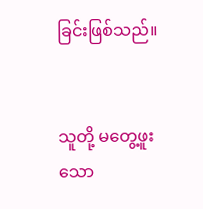ခြင်းဖြစ်သည်။


သူတို့ မတွေ့ဖူးသော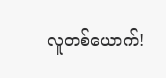လူတစ်ယောက်!